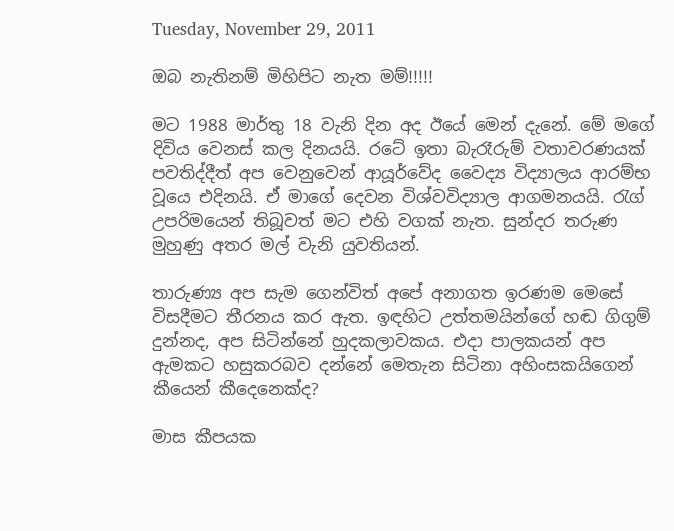Tuesday, November 29, 2011

ඔබ නැතිනම් මිහිපිට නැත මම්!!!!!

මට 1988 මාර්තු 18 වැනි දින අද ඊයේ මෙන් දැනේ. මේ මගේ දිවිය වෙනස් කල දිනයයි. රටේ ඉතා බැරෑරුම් වතාවරණයක් පවතිද්දීත් අප වෙනුවෙන් ආයූර්වේද වෛද්‍ය විද්‍යාලය ආරම්භ වූයෙ එදිනයි. ඒ මාගේ දෙවන විශ්වවිද්‍යාල ආගමනයයි. රැග් උපරිමයෙන් තිබූවත් මට එහි වගක් නැත. සුන්දර තරුණ මුහුණු අතර මල් වැනි යුවතියන්.

තාරුණ්‍ය අප සැම ගෙන්විත් අපේ අනාගත ඉරණම මෙසේ විසදීමට තීරනය කර ඇත. ඉඳහිට උත්තමයින්ගේ හඬ ගිගුම් දුන්නද, අප සිටින්නේ හුදකලාවකය. එදා පාලකයන් අප ඇමකට හසුකරබව දන්නේ මෙතැන සිටිනා අහිංසකයිගෙන් කීයෙන් කීදෙනෙක්ද?

මාස කීපයක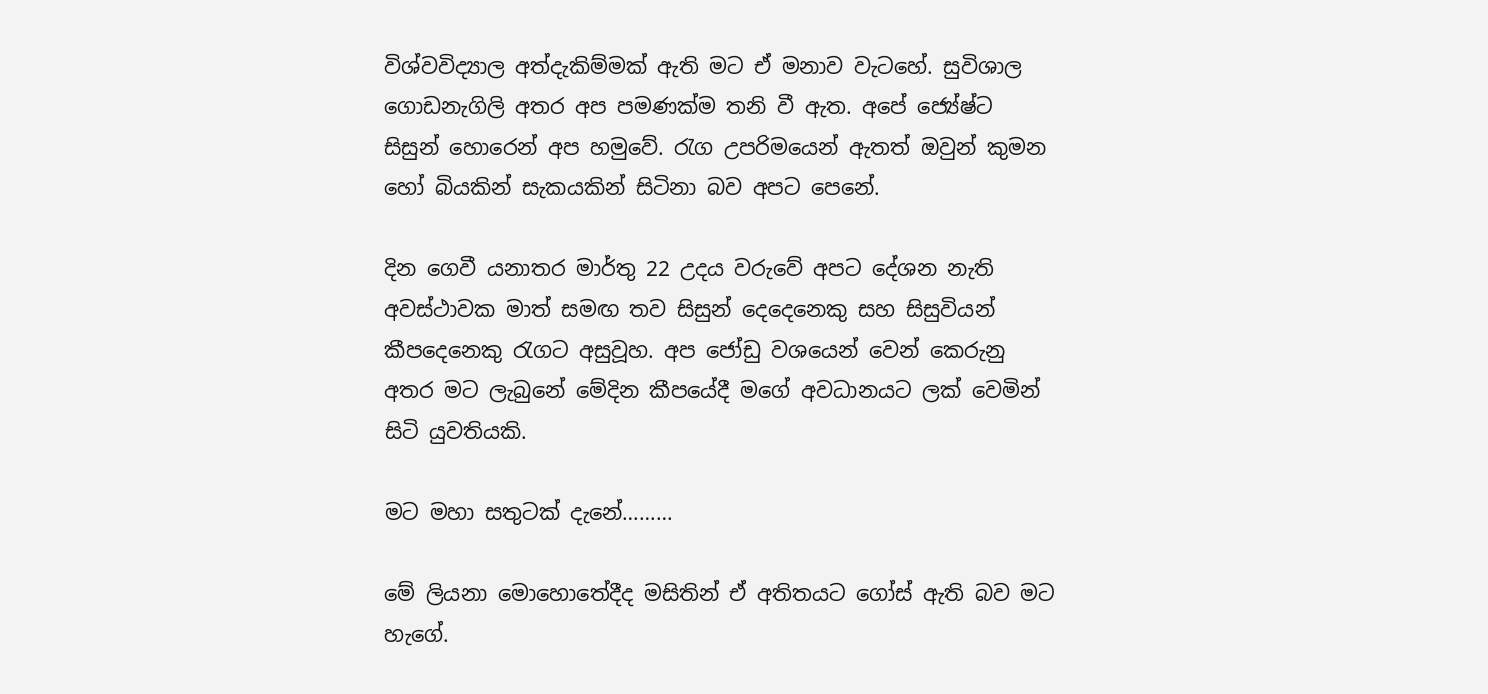විශ්වවිද්‍යාල අත්දැකිම්මක් ඇති මට ඒ මනාව වැටහේ. සුවිශාල ගොඩනැගිලි අතර අප පමණක්ම තනි වී ඇත. අපේ ජ්‍යේෂ්ට සිසුන් හොරෙන් අප හමුවේ. රැග උපරිමයෙන් ඇතත් ඔවුන් කුමන හෝ බියකින් සැකයකින් සිටිනා බව අපට පෙනේ.

දින ගෙවී යනාතර මාර්තු 22 උදය වරුවේ අපට දේශන නැති අවස්ථාවක මාත් සමඟ තව සිසුන් දෙදෙනෙකු සහ සිසුවියන් කීපදෙනෙකු රැගට අසුවූහ. අප ජෝඩු වශයෙන් වෙන් කෙරුනු අතර මට ලැබුනේ මේදින කීපයේදී මගේ අවධානයට ලක් වෙමින් සිටි යුවතියකි.

මට මහා සතුටක් දැනේ………

මේ ලියනා මොහොතේදීද මසිතින් ඒ අතිතයට ගෝස් ඇති බව මට හැගේ.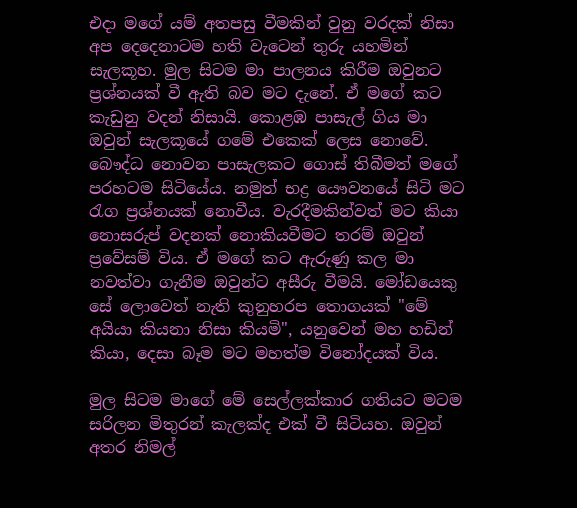එදා මගේ යම් අතපසු වීමකින් වුනු වරදක් නිසා අප දෙදෙනාටම හති වැටෙන් තුරු යහමින් සැලකූහ. මුල සිටම මා පාලනය කිරීම ඔවුනට ප්‍රශ්නයක් වී ඇති බව මට දැනේ. ඒ මගේ කට කැඩුනු වදන් නිසායි. කොළඹ පාසැල් ගිය මා ඔවුන් සැලකූයේ ගමේ එකෙක් ලෙස නොවේ. බෞද්ධ නොවන පාසැලකට ගොස් තිබීමත් මගේ පරහටම සිටියේය. නමුත් භද්‍ර යෞවනයේ සිටි මට රැග ප්‍රශ්නයක් නොවීය. වැරදීමකින්වත් මට කියා නොසරුප් වදනක් නොකියවීමට තරම් ඔවුන් ප්‍රවේසම් විය. ඒ මගේ කට ඇරුණු කල මා නවත්වා ගැනීම ඔවුන්ට අසීරු වීමයි. මෝඩයෙකු සේ ලොවෙත් නැති කුනුහරප තොගයක් "මේ අයියා කියනා නිසා කියමි", යනුවෙන් මහ හඩින් කියා, දෙසා බෑම මට මහත්ම විනෝදයක් විය.

මුල සිටම මාගේ මේ සෙල්ලක්කාර ගතියට මටම සරිලන මිතුරන් කැලක්ද එක් වී සිටියහ. ඔවුන් අතර නිමල්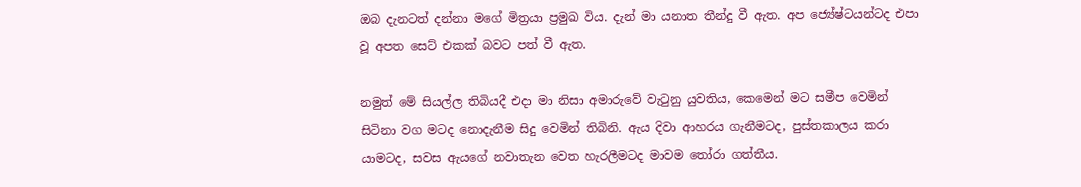ඔබ දැනටත් දන්නා මගේ මිත්‍රයා ප්‍රමුඛ විය. දැන් මා යනාත තීන්දු වී ඇත. අප ජ්‍යේෂ්ටයන්ටද එපා වූ අපත සෙට් එකක් බවට පත් වී ඇත.

නමුත් මේ සියල්ල තිබියදී එදා මා නිසා අමාරුවේ වැටුනු යුවතිය, කෙමෙන් මට සමීප වෙමින් සිටිනා වග මටද නොදැනීම සිදු වෙමින් තිබිනි. ඇය දිවා ආහරය ගැනීමටද, පුස්තකාලය කරා යාමටද, සවස ඇයගේ නවාතැන වෙත හැරලීමටද මාවම තෝරා ගත්තීය.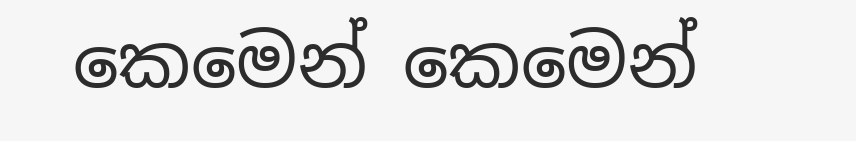කෙමෙන් කෙමෙන්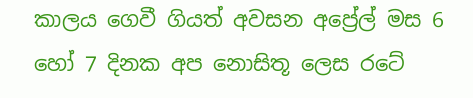කාලය ගෙවී ගියත් අවසන අප්‍රේල් මස 6 හෝ 7 දිනක අප නොසිතූ ලෙස රටේ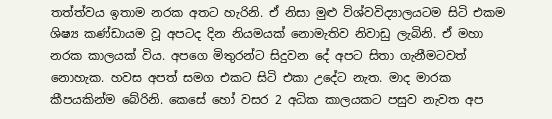තත්ත්වය ඉතාම නරක අතට හැරිනි. ඒ නිසා මුළු විශ්වවිද්‍යාලයටම සිටි එකම ශිෂ්‍ය කණ්ඩායම වූ අපටද දින නියමයක් නොමැතිව නිවාඩු ලැබිනි. ඒ මහා නරක කාලයක් විය. අපගෙ මිතුරන්ට සිදුවන දේ අපට සිතා ගැනීමටවත් නොහැක. හවස අපත් සමග එකට සිටි එකා උදේට නැත. මාද මාරක කීපයකින්ම බේරිනි. කෙසේ හෝ වසර 2 අධික කාලයකට පසුව නැවත අප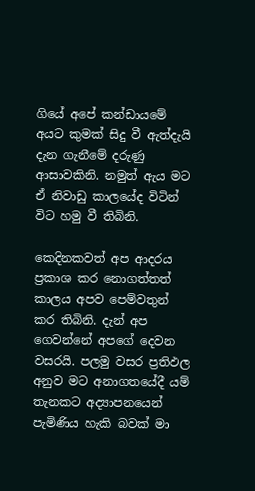ගියේ අපේ කන්ඩායමේ අයට කුමක් සිදු වී ඇත්දැයි දැන ගැනීමේ දරුණු ආසාවකිනි. නමුත් ඇය මට ඒ නිවාඩු කාලයේද විටින් විට හමු වී තිබිනි.

කෙදිනකවත් අප ආදරය ප්‍රකාශ කර නොගත්තත් කාලය අපව පෙම්වතුන් කර තිබිනි. දැන් අප ගෙවන්නේ අපගේ දෙවන වසරයි. පලමු වසර ප්‍රතිඵල අනුව මට අනාගතයේදී යම් තැනකට අද්‍යාපනයෙන් පැමිණිය හැකි බවක් මා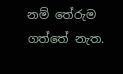නම් තේරුම ගත්තේ නැත.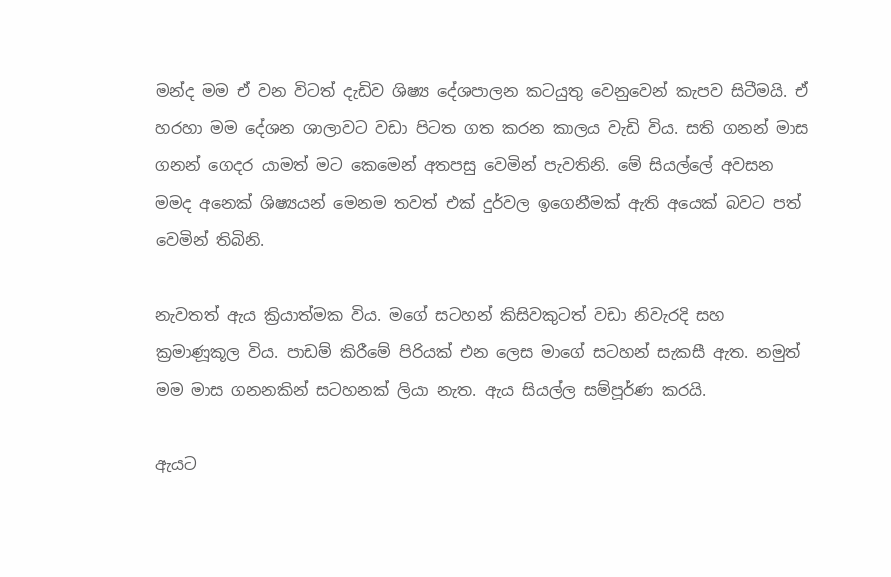මන්ද මම ඒ වන විටත් දැඩිව ශිෂ්‍ය දේශපාලන කටයුතු වෙනුවෙන් කැපව සිටීමයි. ඒ හරහා මම දේශන ශාලාවට වඩා පිටත ගත කරන කාලය වැඩි විය. සති ගනන් මාස ගනන් ගෙදර යාමත් මට කෙමෙන් අතපසු වෙමින් පැවතිනි. මේ සියල්ලේ අවසන මමද අනෙක් ශිෂ්‍යයන් මෙනම තවත් එක් දුර්වල ඉගෙනීමක් ඇති අයෙක් බවට පත් වෙමින් තිබිනි.

නැවතත් ඇය ක්‍රියාත්මක විය. මගේ සටහන් කිසිවකුටත් වඩා නිවැරදි සහ ක්‍රමාණූකූල විය. පාඩම් කිරීමේ පිරියක් එන ලෙස මාගේ සටහන් සැකසී ඇත. නමුත් මම මාස ගනනකින් සටහනක් ලියා නැත. ඇය සියල්ල සම්පූර්ණ කරයි.

ඇයට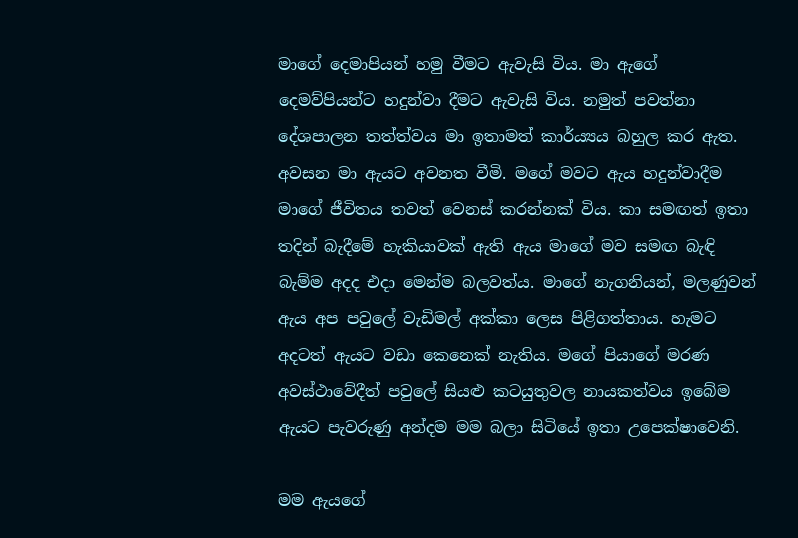මාගේ දෙමාපියන් හමු වීමට ඇවැසි විය. මා ඇගේ දෙමව්පියන්ට හදුන්වා දීමට ඇවැසි විය. නමුත් පවත්නා දේශපාලන තත්ත්වය මා ඉතාමත් කාර්ය්‍යය බහුල කර ඇත. අවසන මා ඇයට අවනත වීමි. මගේ මවට ඇය හදුන්වාදීම මාගේ ජීවිතය තවත් වෙනස් කරන්නක් විය. කා සමඟත් ඉතා තදින් බැදීමේ හැකියාවක් ඇති ඇය මාගේ මව සමඟ බැඳි බැම්ම අදද එදා මෙන්ම බලවත්ය. මාගේ නැගනියන්, මලණුවන් ඇය අප පවුලේ වැඩිමල් අක්කා ලෙස පිළිගත්තාය. හැමට අදටත් ඇයට වඩා කෙනෙක් නැතිය. මගේ පියාගේ මරණ අවස්ථාවේදීත් පවුලේ සියළු කටයුතුවල නායකත්වය ඉබේම ඇයට පැවරුණු අන්දම මම බලා සිටියේ ඉතා උපෙක්ෂාවෙනි.

මම ඇයගේ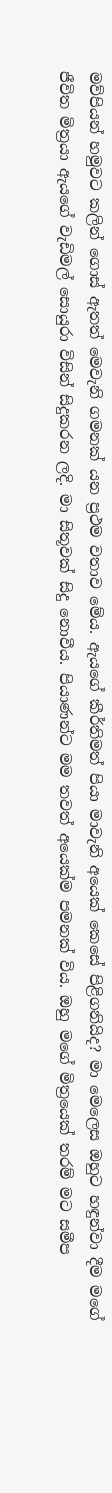මව්පියන් හමුවට කලින් ගොස් ඇතත් මෙවැනි ගමනක් යන ප්‍රථම වතාව මේය. ඇයගේ කීර්තිමත් පියා මාවැනි අයෙක් කෙසේ පිළිගනියිද? මා මෙලෙස ඔහුට හඳුන්වා දීම මගේ ජීවිත මිත්‍රයා ඇයගේ වැඩිමල් සොයුරා විසින් සිදුකරන ලදි. මා සිතූවක් සිදු නොවීය. පියාණන්ට මම තවත් අයෙක්ම පමනක් විය. ඔහු මගේ මිත්‍රයෙක් තරම් මට සමීප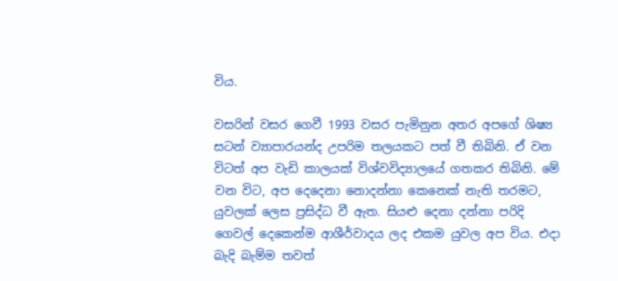විය.

වසරින් වසර ගෙවී 1993 වසර පැමිනුන අතර අපගේ ශිෂ්‍ය සටන් ව්‍යාපාරයන්ද උපරිම තලයකට පත් වී තිබිනි. ඒ වන විටත් අප වැඩි කාලයක් විශ්වවිද්‍යාලයේ ගතකර තිබිනි. මේ වන විට, අප දෙදෙනා නොදන්නා කෙනෙක් නැති තරමට, යුවලක් ලෙස ප්‍රසිද්ධ වී ඇත. සියළු දෙනා දන්නා පරිදි ගෙවල් දෙකෙන්ම ආශීර්වාදය ලද එකම යුවල අප විය. එදා බැදි බැම්ම තවත්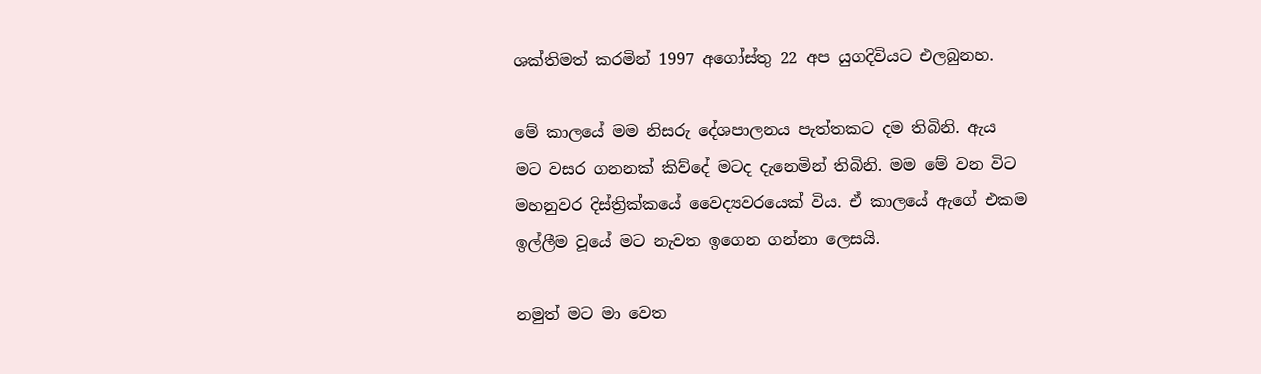ශක්තිමත් කරමින් 1997 අගෝස්තු 22 අප යුගදිවියට එලබුනහ.

මේ කාලයේ මම නිසරු දේශපාලනය පැත්තකට දම තිබිනි. ඇය මට වසර ගනනක් කිව්දේ මටද දැනෙමින් තිබිනි. මම මේ වන විට මහනුවර දිස්ත්‍රික්කයේ වෛද්‍යවරයෙක් විය. ඒ කාලයේ ඇගේ එකම ඉල්ලීම වූයේ මට නැවත ඉගෙන ගන්නා ලෙසයි.

නමුත් මට මා වෙත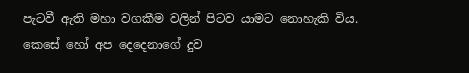පැටවී ඇති මහා වගකීම වලින් පිටව යාමට නොහැකි විය. කෙසේ හෝ අප දෙදෙනාගේ දුව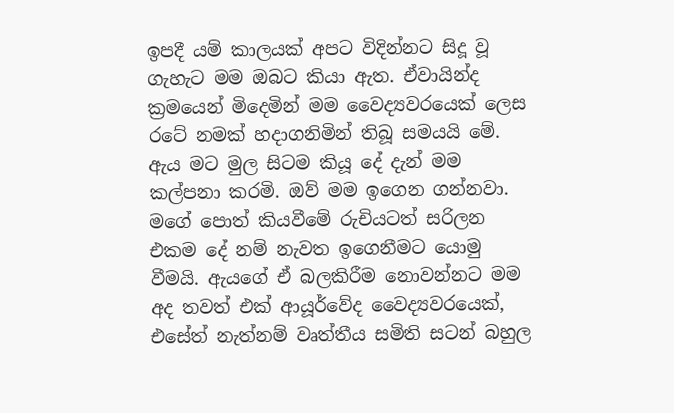ඉපදී යම් කාලයක් අපට විදින්නට සිදූ වූ ගැහැට මම ඔබට කියා ඇත. ඒවායින්ද ක්‍රමයෙන් මිදෙමින් මම වෛද්‍යවරයෙක් ලෙස රටේ නමක් හදාගනිමින් තිබූ සමයයි මේ. ඇය මට මුල සිටම කියූ දේ දැන් මම කල්පනා කරමි. ඔව් මම ඉගෙන ගන්නවා. මගේ පොත් කියවීමේ රුචියටත් සරිලන එකම දේ නම් නැවත ඉගෙනීමට යොමු වීමයි. ඇයගේ ඒ බලකිරීම නොවන්නට මම අද තවත් එක් ආයූර්වේද වෛද්‍යවරයෙක්, එසේත් නැත්නම් වෘත්තීය සමිති සටන් බහුල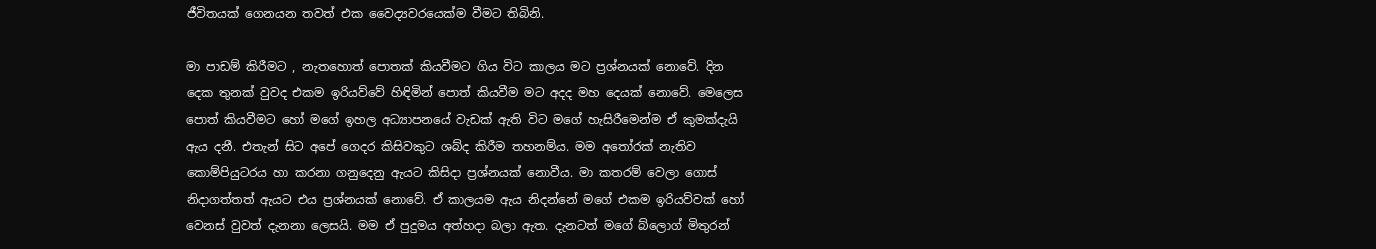ජීවිතයක් ගෙනයන තවත් එක වෛද්‍යවරයෙක්ම වීමට තිබිනි.

මා පාඩම් කිරීමට , නැතහොත් පොතක් කියවීමට ගිය විට කාලය මට ප්‍රශ්නයක් නොවේ. දින දෙක තුනක් වුවද එකම ඉරියව්වේ හිඳිමින් පොත් කියවීම මට අදද මහ දෙයක් නොවේ. මෙලෙස පොත් කියවීමට හෝ මගේ ඉහල අධ්‍යාපනයේ වැඩක් ඇති විට මගේ හැසිරීමෙන්ම ඒ කුමක්දැයි ඇය දනී. එතැන් සිට අපේ ගෙදර කිසිවකුට ශබ්ද කිරීම තහනම්ය. මම අතෝරක් නැතිව කොම්පියුටරය හා කරනා ගනුදෙනු ඇයට කිසිදා ප්‍රශ්නයක් නොවීය. මා කතරම් වෙලා ගොස් නිදාගත්තත් ඇයට එය ප්‍රශ්නයක් නොවේ. ඒ කාලයම ඇය නිදන්නේ මගේ එකම ඉරියව්වක් හෝ වෙනස් වුවත් දැනනා ලෙසයි. මම ඒ පුදුමය අත්හදා බලා ඇත. දැනටත් මගේ බ්ලොග් මිතුරන්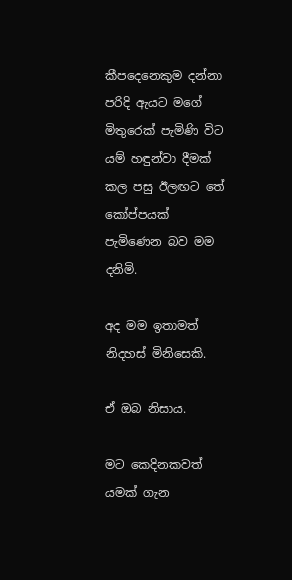කීපදෙනෙකුම දන්නා පරිදි ඇයට මගේ මිතුරෙක් පැමිණි විට යම් හඳුන්වා දීමක් කල පසු ඊලඟට තේ කෝප්පයක් පැමිණෙන බව මම දනිමි.

අද මම ඉතාමත් නිදහස් මිනිසෙකි.

ඒ ඔබ නිසාය.

මට කෙදිනකවත් යමක් ගැන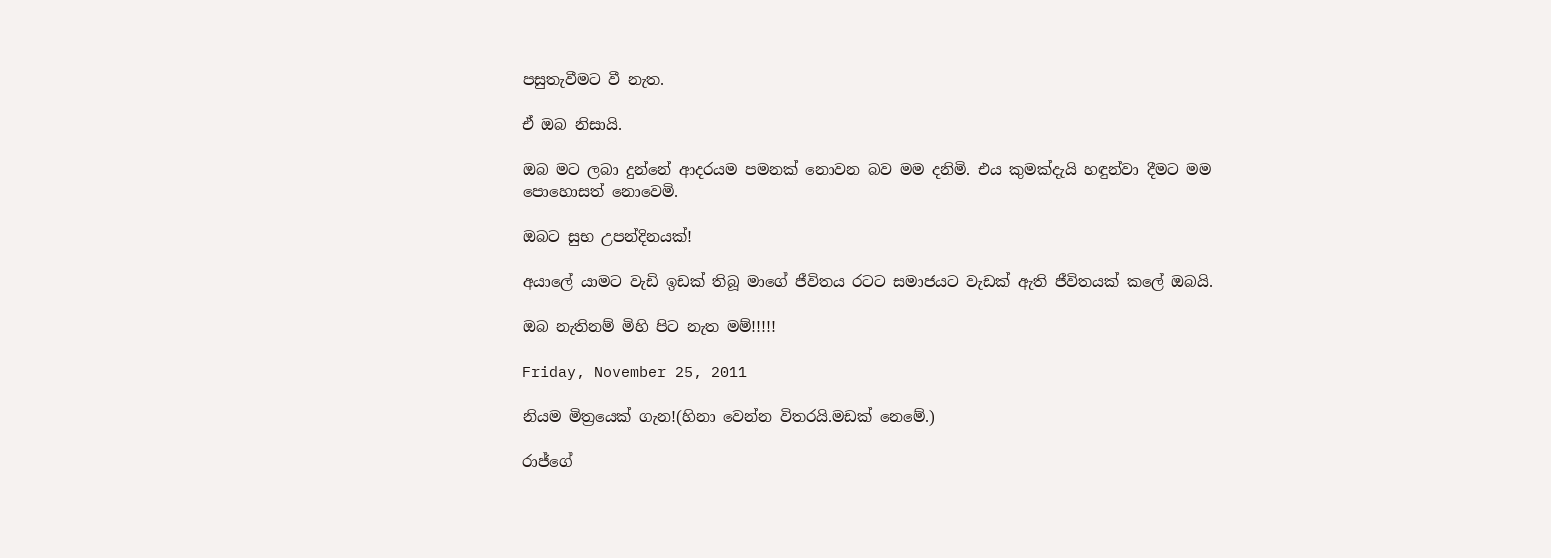පසුතැවීමට වී නැත.

ඒ ඔබ නිසායි.

ඔබ මට ලබා දුන්නේ ආදරයම පමනක් නොවන බව මම දනිමි. එය කුමක්දැයි හඳුන්වා දීමට මම පොහොසත් නොවෙමි.

ඔබට සුභ උපන්දිනයක්!

අයාලේ යාමට වැඩි ඉඩක් තිබූ මාගේ ජීවිතය රටට සමාජයට වැඩක් ඇති ජීවිතයක් කලේ ඔබයි.

ඔබ නැතිනම් මිහි පිට නැත මම්!!!!!

Friday, November 25, 2011

නියම මිත්‍රයෙක් ගැන!(හිනා වෙන්න විතරයි.මඩක් නෙමේ.)

රාජ්ගේ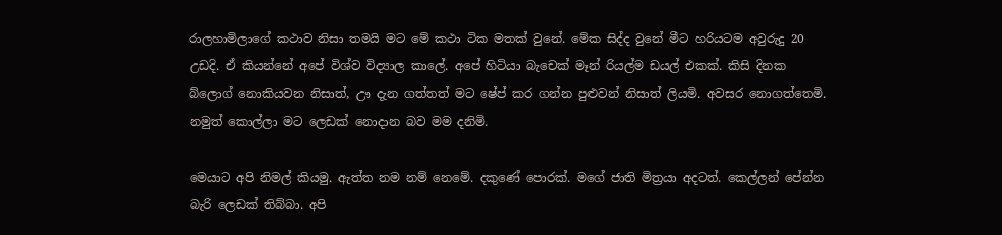රාලහාමිලාගේ කථාව නිසා තමයි මට මේ කථා ටික මතක් වුනේ. මේක සිද්ද වුනේ මීට හරියටම අවුරුදු 20 උඩදි. ඒ කියන්නේ අපේ විශ්ව විද්‍යාල කාලේ. අපේ හිටියා බැචෙක් මෑන් රියල්ම ඩයල් එකක්. කිසි දිනක බ්ලොග් නොකියවන නිසාත්, ඌ දැන ගත්තත් මට ෂේප් කර ගන්න පුළුවන් නිසාත් ලියමි. අවසර නොගත්තෙමි. නමුත් කොල්ලා මට ලෙඩක් නොදාන බව මම දනිමි.

මෙයාට අපි නිමල් කියමු. ඇත්ත නම නම් නෙමේ. දකුණේ පොරක්. මගේ ජාති මිත්‍රයා අදටත්. කෙල්ලන් පේන්න බැරි ලෙඩක් තිබ්බා. අපි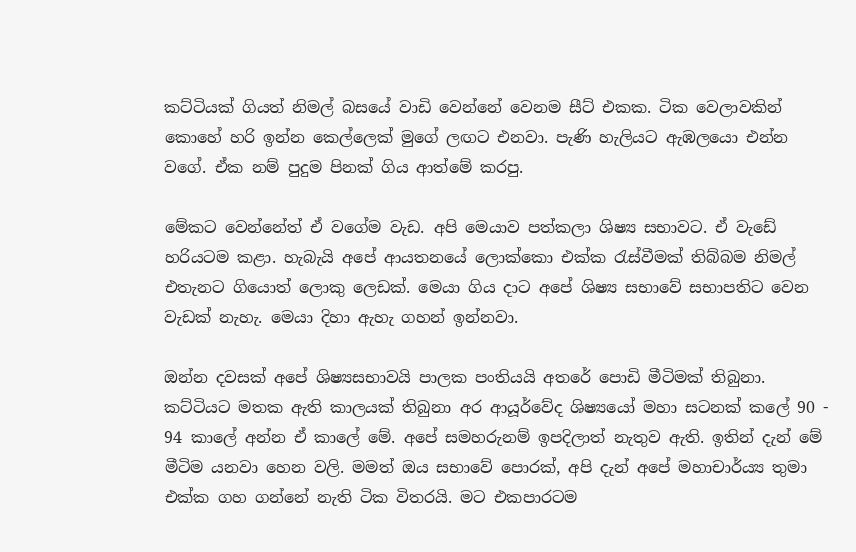කට්ටියක් ගියත් නිමල් බසයේ වාඩි වෙන්නේ වෙනම සීට් එකක. ටික වෙලාවකින් කොහේ හරි ඉන්න කෙල්ලෙක් මුගේ ලඟට එනවා. පැණි හැලියට ඇඹලයො එන්න වගේ. ඒක නම් පුදුම පිනක් ගිය ආත්මේ කරපු.

මේකට වෙන්නේත් ඒ වගේම වැඩ. අපි මෙයාව පත්කලා ශිෂ්‍ය සභාවට. ඒ වැඩේ හරියටම කළා. හැබැයි අපේ ආයතනයේ ලොක්කො එක්ක රැස්වීමක් තිබ්බම නිමල් එතැනට ගියොත් ලොකු ලෙඩක්. මෙයා ගිය දාට අපේ ශිෂ්‍ය සභාවේ සභාපතිට වෙන වැඩක් නැහැ. මෙයා දිහා ඇහැ ගහන් ඉන්නවා.

ඔන්න දවසක් අපේ ශිෂ්‍යසභාවයි පාලක පංතියයි අතරේ පොඩි මීටිමක් තිබුනා. කට්ටියට මතක ඇති කාලයක් තිබුනා අර ආයූර්වේද ශිෂ්‍යයෝ මහා සටනක් කලේ 90 - 94 කාලේ අන්න ඒ කාලේ මේ. අපේ සමහරුනම් ඉපදිලාත් නැතුව ඇති. ඉතින් දැන් මේ මීටිම යනවා හෙන වලි. මමත් ඔය සභාවේ පොරක්, අපි දැන් අපේ මහාචාර්ය්‍ය තුමා එක්ක ගහ ගන්නේ නැති ටික විතරයි. මට එකපාරටම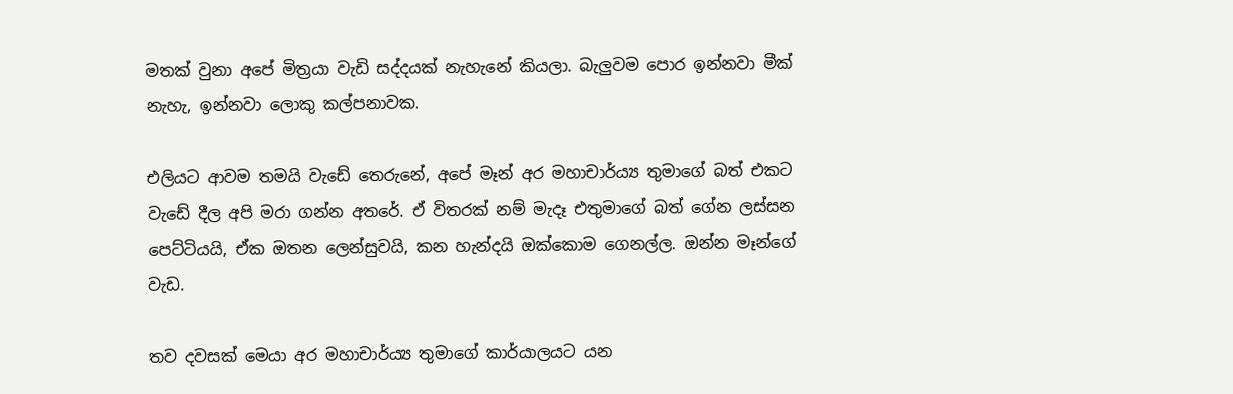මතක් වුනා අපේ මිත්‍රයා වැඩි සද්දයක් නැහැනේ කියලා. බැලුවම පොර ඉන්නවා මීක් නැහැ, ඉන්නවා ලොකු කල්පනාවක.

එලියට ආවම තමයි වැඩේ තෙරුනේ, අපේ මෑන් අර මහාචාර්ය්‍ය තුමාගේ බත් එකට වැඩේ දීල අපි මරා ගන්න අතරේ. ඒ විතරක් නම් මැදෑ එතුමාගේ බත් ගේන ලස්සන පෙට්ටියයි, ඒක ඔතන ලෙන්සුවයි, කන හැන්දයි ඔක්කොම ගෙනල්ල. ඔන්න මෑන්ගේ වැඩ.

තව දවසක් මෙයා අර මහාචාර්ය්‍ය තුමාගේ කාර්යාලයට යන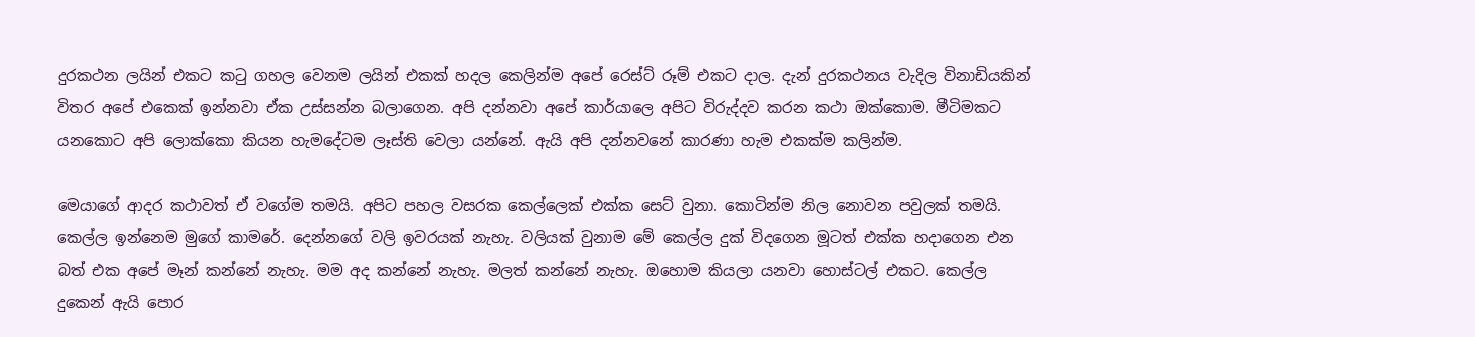දුරකථන ලයින් එකට කටු ගහල වෙනම ලයින් එකක් හදල කෙලින්ම අපේ රෙස්ට් රූම් එකට දාල. දැන් දුරකථනය වැදිල විනාඩියකින් විතර අපේ එකෙක් ඉන්නවා ඒක උස්සන්න බලාගෙන. අපි දන්නවා අපේ කාර්යාලෙ අපිට විරුද්දව කරන කථා ඔක්කොම. මීටිමකට යනකොට අපි ලොක්කො කියන හැමදේටම ලෑස්ති වෙලා යන්නේ. ඇයි අපි දන්නවනේ කාරණා හැම එකක්ම කලින්ම.

මෙයාගේ ආදර කථාවත් ඒ වගේම තමයි. අපිට පහල වසරක කෙල්ලෙක් එක්ක සෙට් වුනා. කොටින්ම නිල නොවන පවුලක් තමයි. කෙල්ල ඉන්නෙම මුගේ කාමරේ. දෙන්නගේ වලි ඉවරයක් නැහැ. වලියක් වුනාම මේ කෙල්ල දුක් විදගෙන මූටත් එක්ක හදාගෙන එන බත් එක අපේ මෑන් කන්නේ නැහැ. මම අද කන්නේ නැහැ. මලත් කන්නේ නැහැ. ඔහොම කියලා යනවා හොස්ටල් එකට. කෙල්ල දුකෙන් ඇයි පොර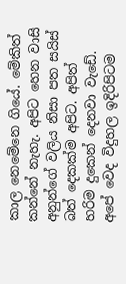කාල නෙමේනෙ ගියේ. මේකිත් කන්නේ නැහැ. අපිට හෙන වාසි අනුන්ගේ වලිය නිසා පත සයිස් බත් දෙකක්ම අපිට. අපිත් හරිම දුකෙන් දෙනවා වැඩේ. අපේ වෙද විදුහල ඉදිරිපිටම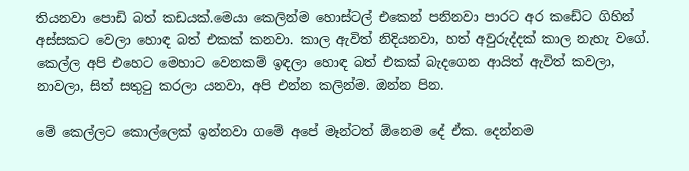තියනවා පොඩි බත් කඩයක්.මෙයා කෙලින්ම හොස්ටල් එකෙන් පනිනවා පාරට අර කඩේට ගිහින් අස්සකට වෙලා හොඳ බත් එකක් කනවා. කාල ඇවිත් නිදියනවා, හත් අවුරුද්දක් කාල නැහැ වගේ. කෙල්ල අපි එහෙට මෙහාට වෙනකම් ඉඳලා හොඳ බත් එකක් බැදගෙන ආයිත් ඇවිත් කවලා, නාවලා, සිත් සතුටු කරලා යනවා, අපි එන්න කලින්ම. ඔන්න පින.

මේ කෙල්ලට කොල්ලෙක් ඉන්නවා ගමේ අපේ මෑන්ටත් ඕනෙම දේ ඒක. දෙන්නම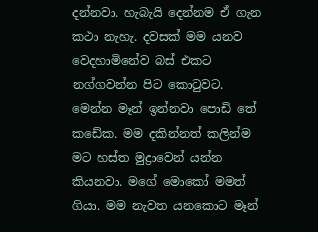දන්නවා. හැබැයි දෙන්නම ඒ ගැන කථා නැහැ. දවසක් මම යනව වෙදහාමිනේව බස් එකට නග්ගවන්න පිට කොටුවට. මෙන්න මෑන් ඉන්නවා පොඩි තේ කඩේක. මම දකින්නත් කලින්ම මට හස්ත මුද්‍රාවෙන් යන්න කියනවා. මගේ මොකෝ මමත් ගියා. මම නැවත යනකොට මෑන්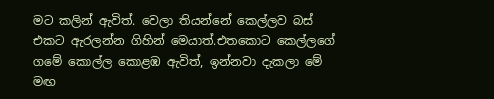මට කලින් ඇවිත්. වෙලා තියන්නේ කෙල්ලව බස් එකට ඇරලන්න ගිහින් මෙයාත්.එතකොට කෙල්ලගේ ගමේ කොල්ල කොළඹ ඇවිත්, ඉන්නවා දැකලා මේ මඟ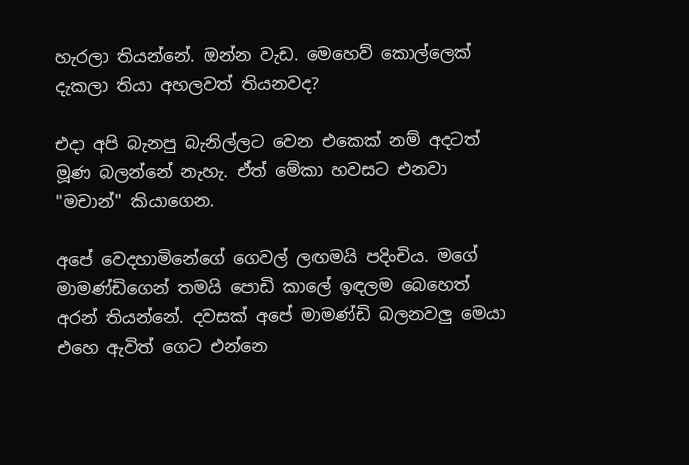හැරලා තියන්නේ. ඔන්න වැඩ. මෙහෙව් කොල්ලෙක් දැකලා තියා අහලවත් තියනවද?

එදා අපි බැනපු බැනිල්ලට වෙන එකෙක් නම් අදටත් මූණ බලන්නේ නැහැ. ඒත් මේකා හවසට එනවා "මචාන්" කියාගෙන.

අපේ වෙදහාමිනේගේ ගෙවල් ලඟමයි පදිංචිය. මගේ මාමණ්ඩිගෙන් තමයි පොඩි කාලේ ඉඳලම බෙහෙත් අරන් තියන්නේ. දවසක් අපේ මාමණ්ඩි බලනවලු මෙයා එහෙ ඇවිත් ගෙට එන්නෙ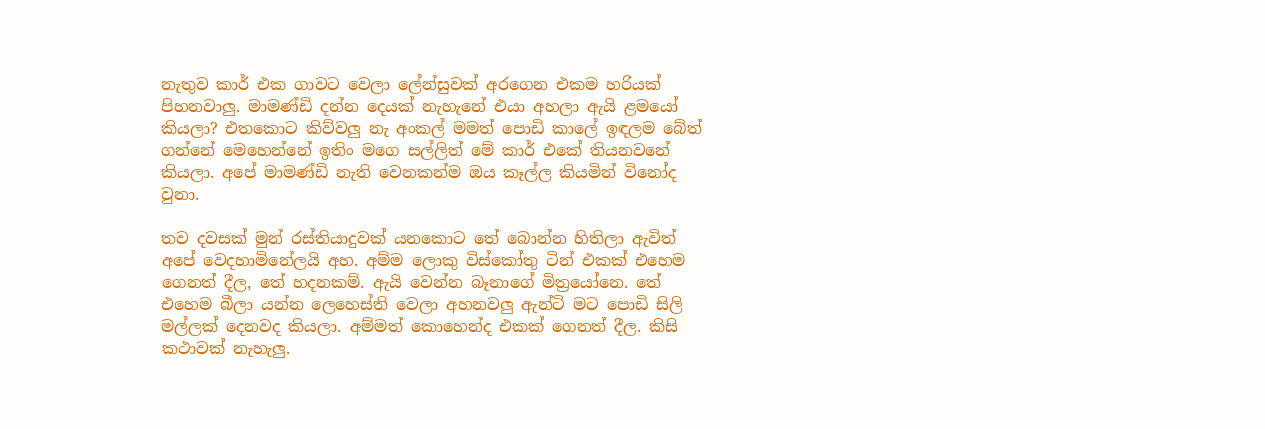නැතුව කාර් එක ගාවට වෙලා ලේන්සුවක් අරගෙන එකම හරියක් පිහනවාලු. මාමණ්ඩි දන්න දෙයක් නැහැනේ එයා අහලා ඇයි ළමයෝ කියලා? එතකොට කිව්වලු නැ අංකල් මමත් පොඩි කාලේ ඉඳලම බේත් ගන්නේ මෙහෙන්නේ ඉතිං මගෙ සල්ලිත් මේ කාර් එකේ තියනවනේ කියලා. අපේ මාමණ්ඩි නැති වෙනකන්ම ඔය කෑල්ල කියමින් විනෝද වුනා.

තව දවසක් මුන් රස්තියාදුවක් යනකොට තේ බොන්න හිතිලා ඇවිත් අපේ වෙදහාමිනේලයි අහ. අම්ම ලොකු විස්කෝතු ටින් එකක් එහෙම ගෙනත් දීල, තේ හදනකම්. ඇයි වෙන්න බෑනාගේ මිත්‍රයෝනෙ. තේ එහෙම බීලා යන්න ලෙහෙස්ති වෙලා අහනවලු ඇන්ටි මට පොඩි සිලි මල්ලක් දෙනවද කියලා. අම්මත් කොහෙන්ද එකක් ගෙනත් දීල. කිසි කථාවක් නැහැලු.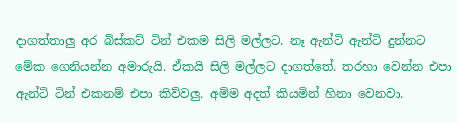දාගත්තාලු අර බිස්කට් ටින් එකම සිලි මල්ලට. නෑ ඇන්ටි ඇන්ටි දුන්නට මේක ගෙනියන්න අමාරුයි. ඒකයි සිලි මල්ලට දාගත්තේ. තරහා වෙන්න එපා ඇන්ටි ටින් එකනම් එපා කිව්වලු. අම්ම අදත් කියමින් හිනා වෙනවා.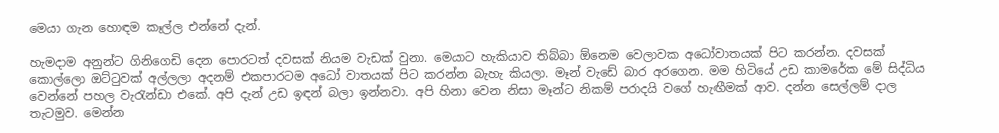මෙයා ගැන හොඳම කෑල්ල එන්නේ දැන්.

හැමදාම අනුන්ට ගිනිගෙඩි දෙන පොරටත් දවසක් නියම වැඩක් වුනා. මෙයාට හැකියාව තිබ්බා ඕනෙම වෙලාවක අධෝවාතයක් පිට කරන්න. දවසක් කොල්ලො ඔට්ටුවක් අල්ලලා අදනම් එකපාරටම අධෝ වාතයක් පිට කරන්න බැහැ කියලා. මෑන් වැඩේ බාර අරගෙන. මම හිටියේ උඩ කාමරේක මේ සිද්ධිය වෙන්නේ පහල වැරැන්ඩා එකේ. අපි දැන් උඩ ඉඳන් බලා ඉන්නවා. අපි හිනා වෙන නිසා මෑන්ට නිකම් පරාදයි වගේ හැඟීමක් ආව. දන්න සෙල්ලම් දාල තැටමුව. මෙන්න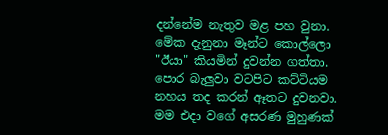දන්නේම නැතුව මළ පහ වුනා. මේක දැනුනා මෑන්ට කොල්ලො "ඊයා" කියමින් දුවන්න ගත්තා. පොර බැලුවා වටපිට කට්ටියම නහය තද කරන් ඈතට දුවනවා. මම එදා වගේ අසරණ මුහුණක්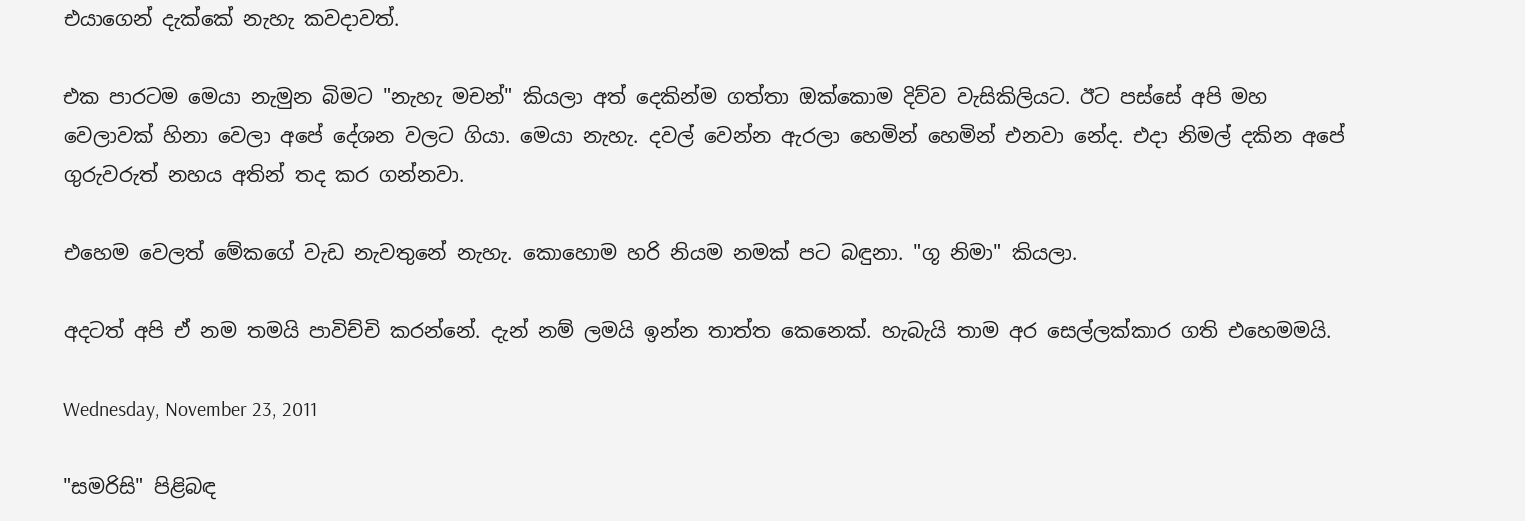එයාගෙන් දැක්කේ නැහැ කවදාවත්.

එක පාරටම මෙයා නැමුන බිමට "නැහැ මචන්" කියලා අත් දෙකින්ම ගත්තා ඔක්කොම දිව්ව වැසිකිලියට. ඊට පස්සේ අපි මහ වෙලාවක් හිනා වෙලා අපේ දේශන වලට ගියා. මෙයා නැහැ. දවල් වෙන්න ඇරලා හෙමින් හෙමින් එනවා නේද. එදා නිමල් දකින අපේ ගුරුවරුත් නහය අතින් තද කර ගන්නවා.

එහෙම වෙලත් මේකගේ වැඩ නැවතුනේ නැහැ. කොහොම හරි නියම නමක් පට බඳුනා. "ගූ නිමා" කියලා.

අදටත් අපි ඒ නම තමයි පාවිච්චි කරන්නේ. දැන් නම් ලමයි ඉන්න තාත්ත කෙනෙක්. හැබැයි තාම අර සෙල්ලක්කාර ගති එහෙමමයි.

Wednesday, November 23, 2011

"සමරිසි" පිළිබඳ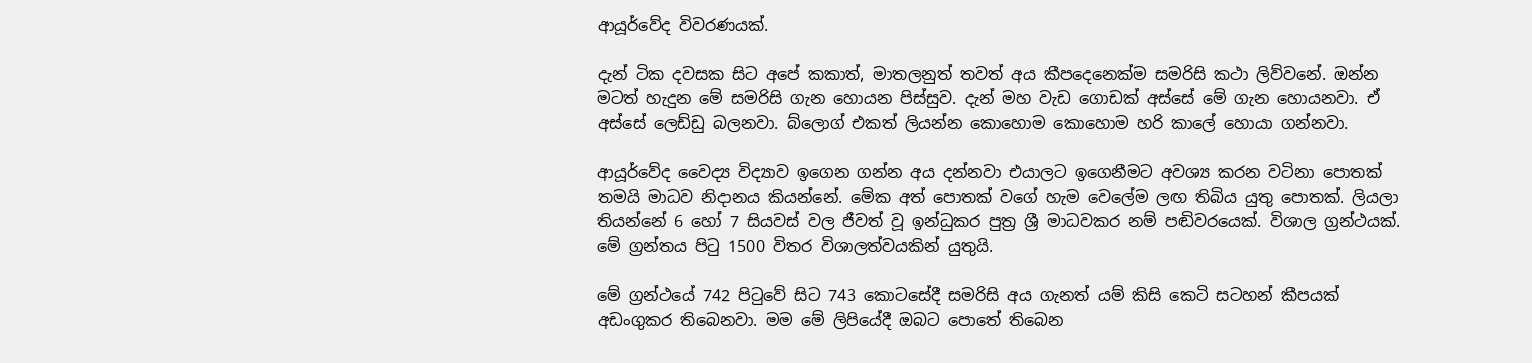ආයූර්වේද විවරණයක්.

දැන් ටික දවසක සිට අපේ කකාත්, මාතලනුත් තවත් අය කීපදෙනෙක්ම සමරිසි කථා ලිව්වනේ. ඔන්න මටත් හැදුන මේ සමරිසි ගැන හොයන පිස්සුව. දැන් මහ වැඩ ගොඩක් අස්සේ මේ ගැන හොයනවා. ඒ අස්සේ ලෙඩ්ඩු බලනවා. බ්ලොග් එකත් ලියන්න කොහොම කොහොම හරි කාලේ හොයා ගන්නවා.

ආයූර්වේද වෛද්‍ය විද්‍යාව ඉගෙන ගන්න අය දන්නවා එයාලට ඉගෙනීමට අවශ්‍ය කරන වටිනා පොතක් තමයි මාධව නිදානය කියන්නේ. මේක අත් පොතක් වගේ හැම වෙලේම ලඟ තිබිය යුතු පොතක්. ලියලා තියන්නේ 6 හෝ 7 සියවස් වල ජීවත් වූ ඉන්ධුකර පුත්‍ර ශ්‍රී මාධවකර නම් පඬිවරයෙක්. විශාල ග්‍රන්ථයක්. මේ ග්‍රන්තය පිටු 1500 විතර විශාලත්වයකින් යුතුයි.

මේ ග්‍රන්ථයේ 742 පිටුවේ සිට 743 කොටසේදී සමරිසි අය ගැනත් යම් කිසි කෙටි සටහන් කීපයක් අඩංගුකර තිබෙනවා. මම මේ ලිපියේදී ඔබට පොතේ තිබෙන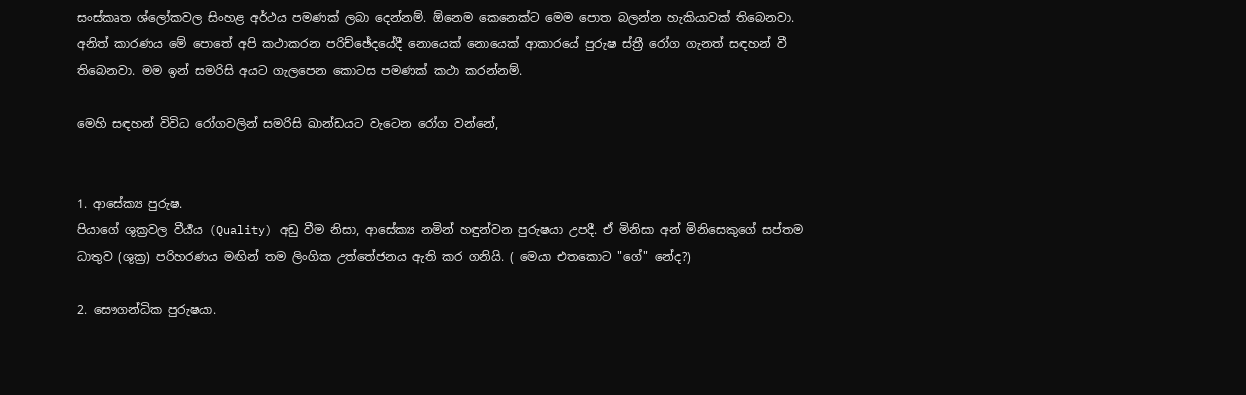සංස්කෘත ශ්ලෝකවල සිංහළ අර්ථය පමණක් ලබා දෙන්නම්. ඕනෙම කෙනෙක්ට මෙම පොත බලන්න හැකියාවක් තිබෙනවා. අනිත් කාරණය මේ පොතේ අපි කථාකරන පරිච්ඡේදයේදී නොයෙක් නොයෙක් ආකාරයේ පුරුෂ ස්ත්‍රී රෝග ගැනත් සඳහන් වී තිබෙනවා. මම ඉන් සමරිසි අයට ගැලපෙන කොටස පමණක් කථා කරන්නම්.

මෙහි සඳහන් විවිධ රෝගවලින් සමරිසි ඛාන්ඩයට වැටෙන රෝග වන්නේ,


1. ආසේක්‍ය පුරුෂ.
පියාගේ ශුක්‍රවල වීර්‍ය‍ය (Quality) අඩු වීම නිසා, ආසේක්‍ය නමින් හඳුන්වන පුරුෂයා උපදී. ඒ මිනිසා අන් මිනිසෙකුගේ සප්තම ධාතුව (ශුක්‍ර) පරිහරණය මඟින් තම ලිංගික උත්තේජනය ඇති කර ගනියි. ( මෙයා එතකොට "ගේ" නේද?)

2. සෞගන්ධික පුරුෂයා.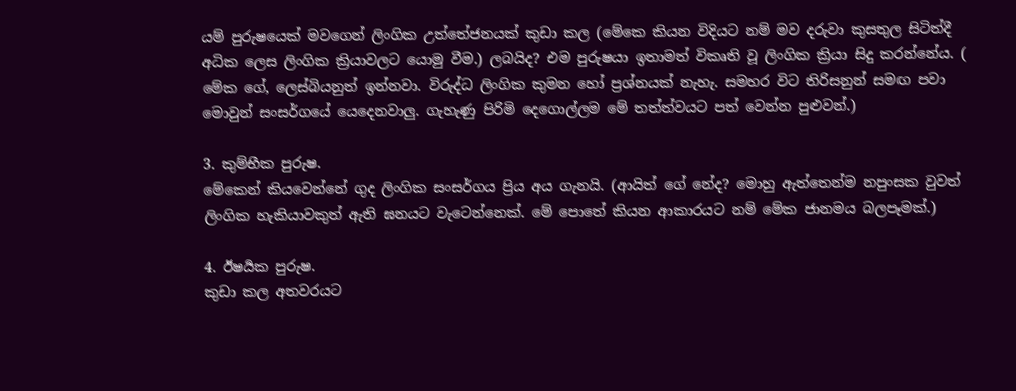යම් පුරුෂයෙක් මවගෙන් ලිංගික උත්තේජනයක් කුඩා කල (මේකෙ කියන විදියට නම් මව දරුවා කුසතුල සිටිත්දී අධික ලෙස ලිංගික ක්‍රියාවලට යොමු වීම.) ලබයිද? එම පුරුෂයා ඉතාමත් විකෘති වූ ලිංගික ක්‍රියා සිදු කරන්නේය. ( මේක ගේ, ලෙස්බියනුත් ඉන්නවා. විරුද්ධ ලිංගික කුමන හෝ ප්‍රශ්නයක් නැහැ. සමහර විට තිරිසනුන් සමඟ පවා මොවුන් සංසර්ගයේ යෙදෙනවාලු. ගැහැණු පිරිමි දෙගොල්ලම මේ තත්ත්වයට පත් වෙන්න පුළුවන්.)

3. කුම්භීක පුරුෂ.
මේකෙන් කියවෙන්නේ ගුද ලිංගික සංසර්ගය ප්‍රිය අය ගැනයි. (ආයිත් ගේ නේද? මොහු ඇත්තෙන්ම නපුංසක වුවත් ලිංගික හැකියාවකුත් ඇති ඝනයට වැටෙන්නෙක්. මේ පොතේ කියන ආකාරයට නම් මේක ජානමය බලපෑමක්.)

4. ඊෂර්‍යක පුරුෂ.
කුඩා කල අතවරයට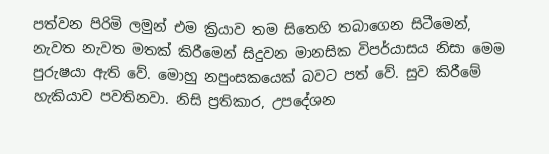පත්වන පිරිමි ලමුන් එම ක්‍රියාව තම සිතෙහි තබාගෙන සිටීමෙන්, නැවත නැවත මතක් කිරීමෙන් සිදුවන මානසික විපර්යාසය නිසා මෙම පුරුෂයා ඇති වේ. මොහු නපුංසකයෙක් බවට පත් වේ. සුව කිරීමේ හැකියාව පවතිනවා. නිසි ප්‍රතිකාර, උපදේශන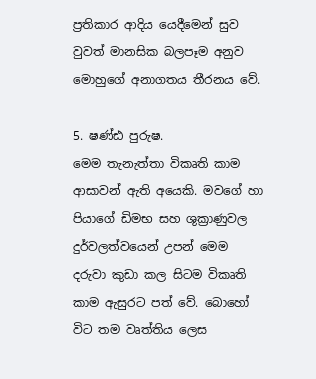ප්‍රතිකාර ආදිය යෙදීමෙන් සුව වුවත් මානසික බලපෑම අනුව මොහුගේ අනාගතය තීරනය වේ.

5. ෂණ්ඪ පුරුෂ.
මෙම තැනැත්තා විකෘති කාම ආසාවන් ඇති අයෙකි. මවගේ හා පියාගේ ඩිමභ සහ ශුක්‍රාණුවල දුර්වලත්වයෙන් උපන් මෙම දරුවා කුඩා කල සිටම විකෘති කාම ඇසුරට පත් වේ. බොහෝ විට තම වෘත්තිය ලෙස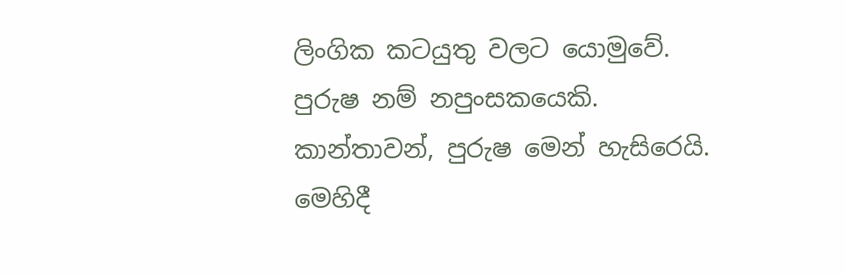ලිංගික කටයුතු වලට යොමුවේ. පුරුෂ නම් නපුංසකයෙකි. කාන්තාවන්, පුරුෂ මෙන් හැසිරෙයි.
මෙහිදී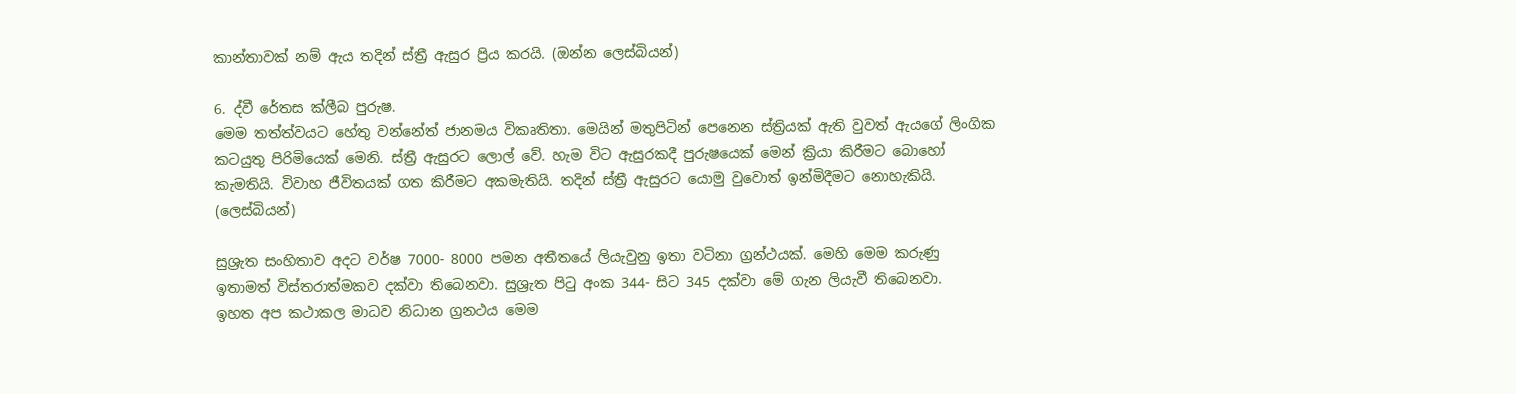කාන්තාවක් නම් ඇය තදින් ස්ත්‍රී ඇසුර ප්‍රිය කරයි. (ඔන්න ලෙස්බියන්)

6. ද්වී රේතස ක්ලීබ පුරුෂ.
මෙම තත්ත්වයට හේතු වන්නේත් ජානමය විකෘතිතා. මෙයින් මතුපිටින් පෙනෙන ස්ත්‍රියක් ඇති වුවත් ඇයගේ ලිංගික කටයුතු පිරිමියෙක් මෙනි. ස්ත්‍රී ඇසුරට ලොල් වේ. හැම විට ඇසුරකදී පුරුෂයෙක් මෙන් ක්‍රියා කිරීමට බොහෝ කැමතියි. විවාහ ජීවිතයක් ගත කිරීමට අකමැතියි. තදින් ස්ත්‍රී ඇසුරට යොමු වුවොත් ඉන්මිදීමට නොහැකියි. (ලෙස්බියන්)

සුශ්‍රැත සංහිතාව අදට වර්ෂ 7000- 8000 පමන අතීතයේ ලියැවුනු ඉතා වටිනා ග්‍රන්ථයක්. මෙහි මෙම කරුණු ඉතාමත් විස්තරාත්මකව දක්වා තිබෙනවා. සුශ්‍රැත පිටු අංක 344- සිට 345 දක්වා මේ ගැන ලියැවී තිබෙනවා.
ඉහත අප කථාකල මාධව නිධාන ග්‍රනථය මෙම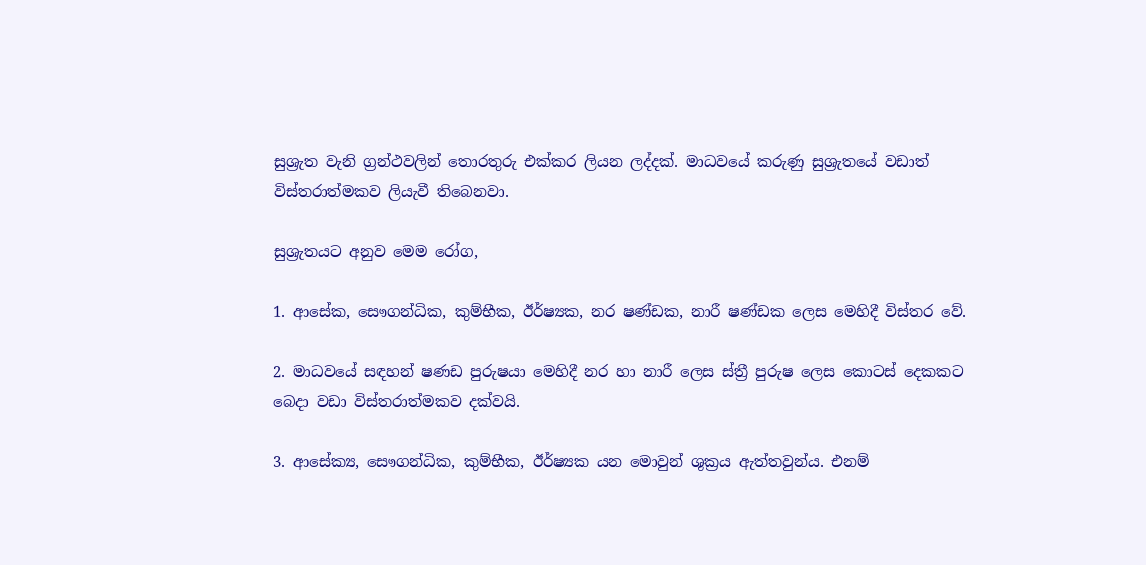සුශ්‍රැත වැනි ග්‍රන්ථවලින් තොරතුරු එක්කර ලියන ලද්දක්. මාධවයේ කරුණු සුශ්‍රැතයේ වඩාත් විස්තරාත්මකව ලියැවී තිබෙනවා.

සුශ්‍රැතයට අනුව මෙම රෝග,

1. ආසේක, සෞගන්ධික, කුම්භීක, ඊර්ෂ්‍යක, නර ෂණ්ඩක, නාරී ෂණ්ඩක ලෙස මෙහිදී විස්තර වේ.

2. මාධවයේ සඳහන් ෂණඩ පුරුෂයා මෙහිදී නර හා නාරී ලෙස ස්ත්‍රී පුරුෂ ලෙස කොටස් දෙකකට බෙදා වඩා විස්තරාත්මකව දක්වයි.

3. ආසේක්‍ය, සෞගන්ධික, කුම්භීක, ඊර්ෂ්‍යක යන මොවුන් ශුක්‍රය ඇත්තවුන්ය. එනම්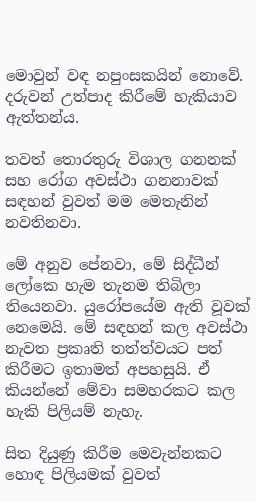මොවුන් වඳ නපුංසකයින් නොවේ. දරුවන් උත්පාද කිරීමේ හැකියාව ඇත්තන්ය.

තවත් තොරතුරු විශාල ගනනක් සහ රෝග අවස්ථා ගනනාවක් සඳහන් වුවත් මම මෙතැනින් නවතිනවා.

මේ අනුව පේනවා, මේ සිද්ධීන් ලෝකෙ හැම තැනම තිබිලා තියෙනවා. යුරෝපයේම ඇති වූවක් නෙමෙයි. මේ සඳහන් කල අවස්ථා නැවත ප්‍රකෘති තත්ත්වයට පත් කිරීමට ඉතාමත් අපහසුයි. ඒ කියන්නේ මේවා සමහරකට කල හැකි පිලියම් නැහැ.

සිත දියුණු කිරීම මෙවැන්නකට හොඳ පිලියමක් වුවත්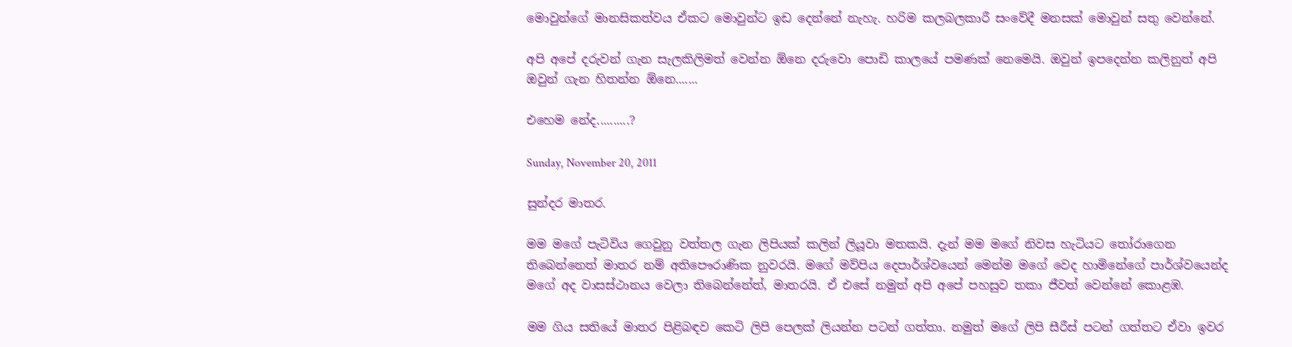මොවුන්ගේ මානසිකත්වය ඒකට මොවුන්ට ඉඩ දෙන්නේ නැහැ. හරිම කලබලකාරී සංවේදී මනසක් මොවුන් සතු වෙන්නේ.

අපි අපේ දරුවන් ගැන සැලකිලිමත් වෙන්න ඕනෙ දරුවො පොඩි කාලයේ පමණක් නෙමෙයි. ඔවුන් ඉපදෙන්න කලිනුත් අපි ඔවුන් ගැන හිතන්න ඕනෙ.......

එහෙම නේද..........?

Sunday, November 20, 2011

සුන්දර මාතර.

මම මගේ පැටිවිය ගෙවුනු වත්තල ගැන ලිපියක් කලින් ලියූවා මතකයි. දැන් මම මගේ නිවස හැටියට තෝරාගෙන තිබෙන්නෙත් මාතර නම් අතිපෞරාණික නුවරයි. මගේ මව්පිය දෙපාර්ශ්වයෙන් මෙන්ම මගේ වෙද හාමිනේගේ පාර්ශ්වයෙන්ද මගේ අද වාසස්ථානය වෙලා තිබෙන්නේත්, මාතරයි. ඒ එසේ නමුත් අපි අපේ පහසුව තකා ජීවත් වෙන්නේ කොළඹ.

මම ගිය සතියේ මාතර පිළිබඳව කෙටි ලිපි පෙලක් ලියන්න පටන් ගත්තා. නමුත් මගේ ලිපි සීරීස් පටන් ගත්තට ඒවා ඉවර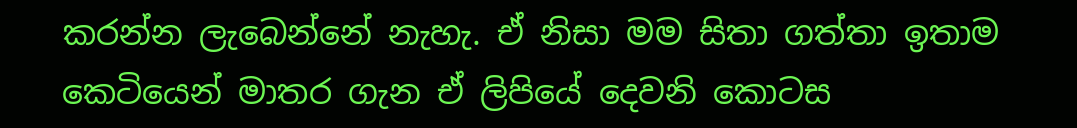කරන්න ලැබෙන්නේ නැහැ. ඒ නිසා මම සිතා ගත්තා ඉතාම කෙටියෙන් මාතර ගැන ඒ ලිපියේ දෙවනි කොටස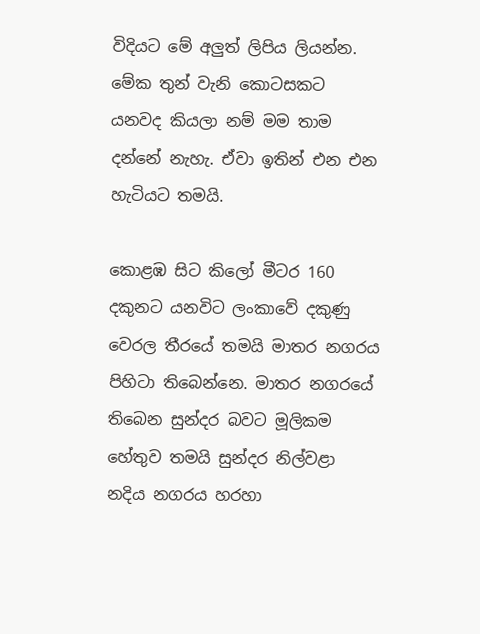විදියට මේ අලුත් ලිපිය ලියන්න. මේක තුන් වැනි කොටසකට යනවද කියලා නම් මම තාම දන්නේ නැහැ. ඒවා ඉතින් එන එන හැටියට තමයි.

කොළඹ සිට කිලෝ මීටර 160 දකුනට යනවිට ලංකාවේ දකුණු වෙරල තීරයේ තමයි මාතර නගරය පිහිටා තිබෙන්නෙ. මාතර නගරයේ තිබෙන සුන්දර බවට මූලිකම හේතුව තමයි සුන්දර නිල්වළා නදිය නගරය හරහා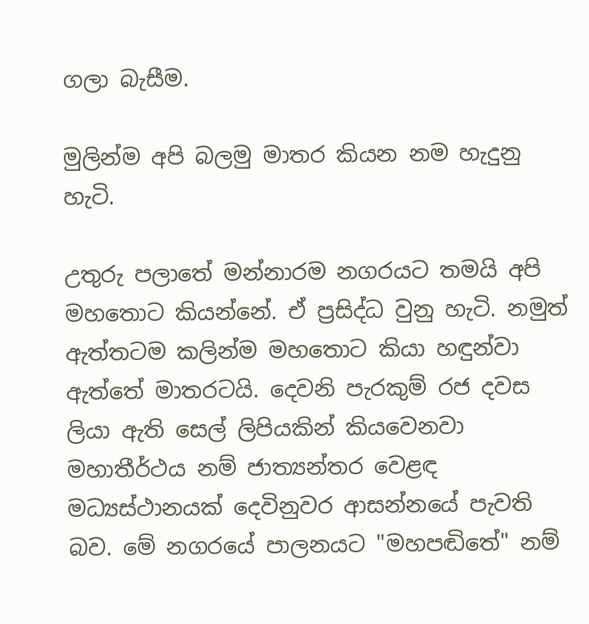ගලා බැසීම.

මුලින්ම අපි බලමු මාතර කියන නම හැදුනු හැටි.

උතුරු පලාතේ මන්නාරම නගරයට තමයි අපි මහතොට කියන්නේ. ඒ ප්‍රසිද්ධ වුනු හැටි. නමුත් ඇත්තටම කලින්ම මහතොට කියා හඳුන්වා ඇත්තේ මාතරටයි. දෙවනි පැරකුම් රජ දවස ලියා ඇති සෙල් ලිපියකින් කියවෙනවා මහාතීර්ථය නම් ජාත්‍යන්තර වෙළඳ මධ්‍යස්ථානයක් දෙවිනුවර ආසන්නයේ පැවති බව. මේ නගරයේ පාලනයට "මහපඬිතේ" නම්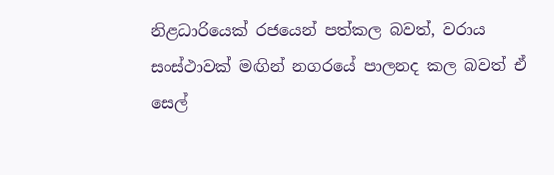නිළධාරියෙක් රජයෙන් පත්කල බවත්, වරාය සංස්ථාවක් මඟින් නගරයේ පාලනද කල බවත් ඒ සෙල්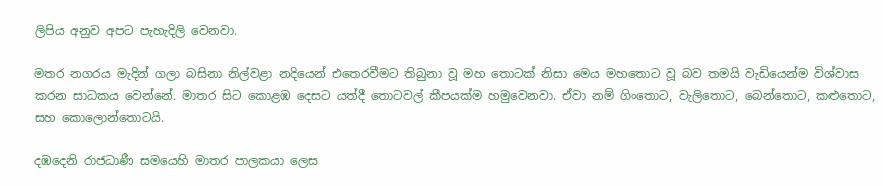ලිපිය අනුව අපට පැහැදිලි වෙනවා.

මතර නගරය මැදින් ගලා බසිනා නිල්වළා නදියෙන් එතෙරවීමට තිබුනා වූ මහ තොටක් නිසා මෙය මහතොට වූ බව තමයි වැඩියෙන්ම විශ්වාස කරන සාධකය වෙන්නේ. මාතර සිට කොළඹ දෙසට යත්දී තොටවල් කීපයක්ම හමුවෙනවා. ඒවා නම් ගිංතොට, වැලිතොට, බෙන්තොට, කළුතොට, සහ කොලොන්තොටයි.

දඹදෙනි රාජධාණී සමයෙහි මාතර පාලකයා ලෙස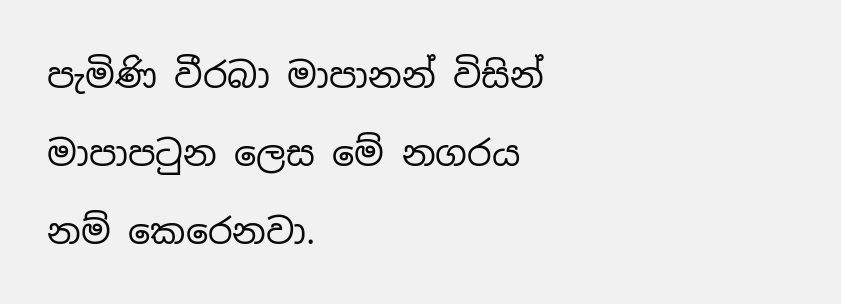පැමිණි වීරබා මාපානන් විසින් මාපාපටුන ලෙස මේ නගරය නම් කෙරෙනවා.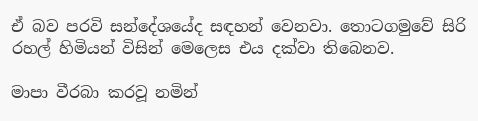ඒ බව පරවි සන්දේශයේද සඳහන් වෙනවා. තොටගමුවේ සිරි රහල් හිමියන් විසින් මෙලෙස එය දක්වා තිබෙනව.

මාපා වීරබා කරවූ නමින්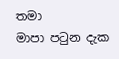තමා
මාපා පටුන දැක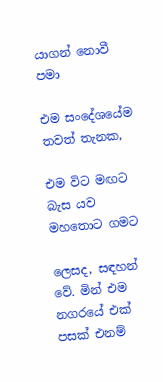යාගන් නොවී පමා

එම සංදේශයේම තවත් තැනක,

එම විට මඟට බැස යව මහතොට ගමට

ලෙසද, සඳහන් වේ. මින් එම නගරයේ එක් පසක් එනම්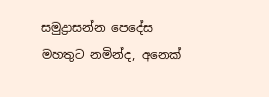සමුද්‍රාසන්න පෙදේස මහතුට නමින්ද, අනෙක්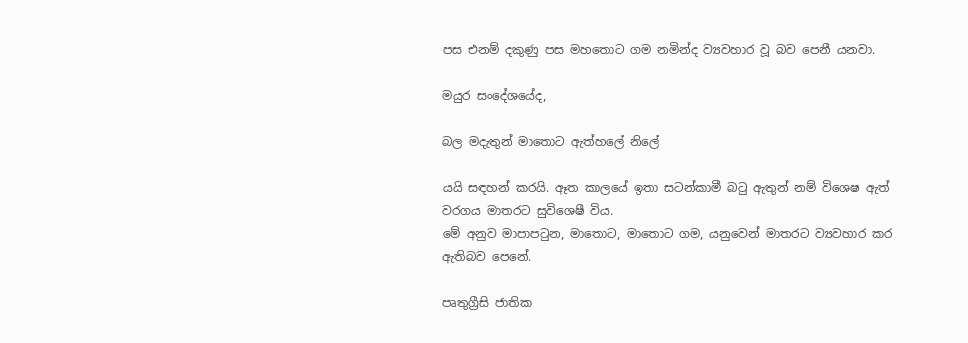පස එනම් දකුණු පස මහතොට ගම නමින්ද ව්‍යවහාර වූ බව පෙනී යනවා.

මයුර සංදේශයේද,

බල මදැතුන් මාතොට ඇත්හලේ නිලේ

යයි සඳහන් කරයි. ඈත කාලයේ ඉතා සටන්කාමී බටු ඇතුන් නම් විශෙෂ ඇත් වරගය මාතරට සුවිශෙෂී විය.
මේ අනුව මාපාපටුන, මාතොට, මාතොට ගම, යනුවෙන් මාතරට ව්‍යවහාර කර ඇතිබව පෙනේ.

පෘතුග්‍රීසි ජාතික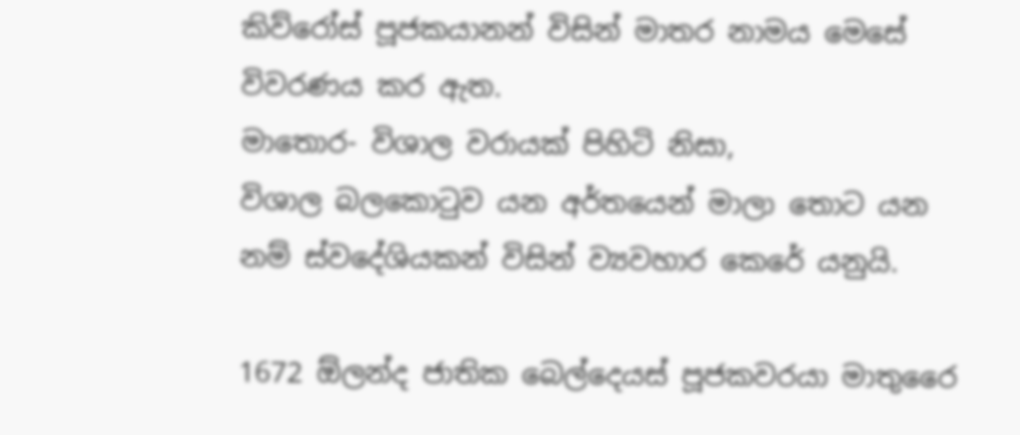කිව්රෝස් පූජකයානන් විසින් මාතර නාමය මෙසේ විවරණය කර ඇත.
මාතොර- විශාල වරායක් පිහිටි නිසා,
විශාල බලකොටුව යන අර්තයෙන් මාලා තොට යන නම් ස්වදේශියකන් විසින් ව්‍යවහාර කෙරේ යනුයි.

1672 ඕලන්ද ජාතික බෙල්දෙයස් පූජකවරයා මාතුරෛ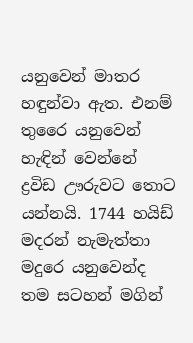යනුවෙන් මාතර හඳුන්වා ඇත. එනම් තුරෛ යනුවෙන් හැඳින් වෙන්නේ ද්‍රවිඩ ඌරුවට තොට යන්නයි. 1744 හයිඩ් මදරන් නැමැත්තා මදුරෙ යනුවෙන්ද තම සටහන් මගින්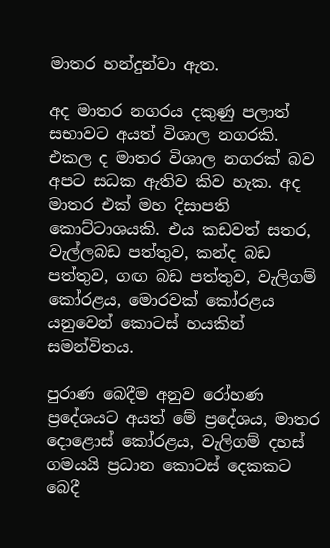මාතර හන්දුන්වා ඇත.

අද මාතර නගරය දකුණු පලාත් සභාවට අයත් විශාල නගරකි. එකල ද මාතර විශාල නගරක් බව අපට සධක ඇතිව කිව හැක. අද මාතර එක් මහ දිසාපති කොට්ටාශයකි. එය කඩවත් සතර, වැල්ලබඩ පත්තුව, කන්ද බඩ පත්තුව, ගඟ බඩ පත්තුව, වැලිගම් කෝරළය, මොරවක් කෝරළය යනුවෙන් කොටස් හයකින් සමන්විතය.

පුරාණ බෙදීම අනුව රෝහණ ප්‍රදේශයට අයත් මේ ප්‍රදේශය, මාතර දොළොස් කෝරළය, වැලිගම් දහස් ගමයයි ප්‍රධාන කොටස් දෙකකට බෙදී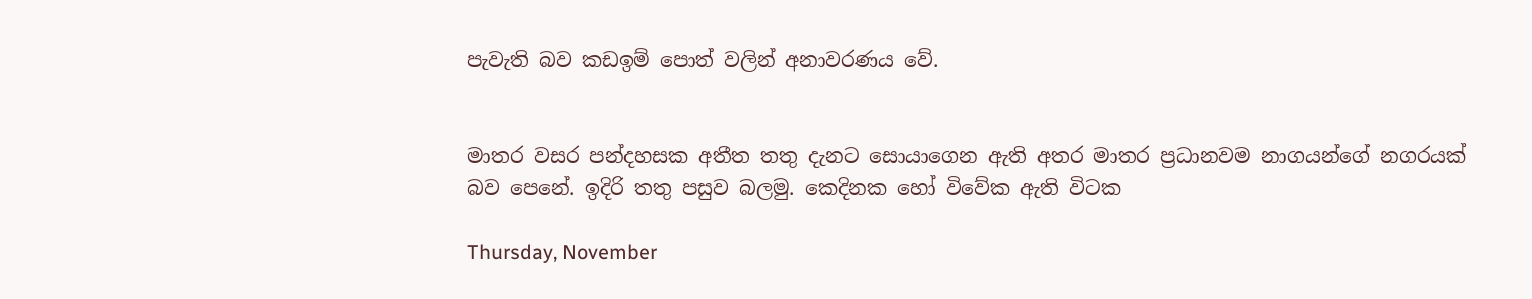පැවැති බව කඩඉම් පොත් වලින් අනාවරණය වේ.


මාතර වසර පන්දහසක අතීත තතු දැනට සොයාගෙන ඇති අතර මාතර ප්‍රධානවම නාගයන්ගේ නගරයක් බව පෙනේ. ඉදිරි තතු පසුව බලමු. කෙදිනක හෝ විවේක ඇති විටක

Thursday, November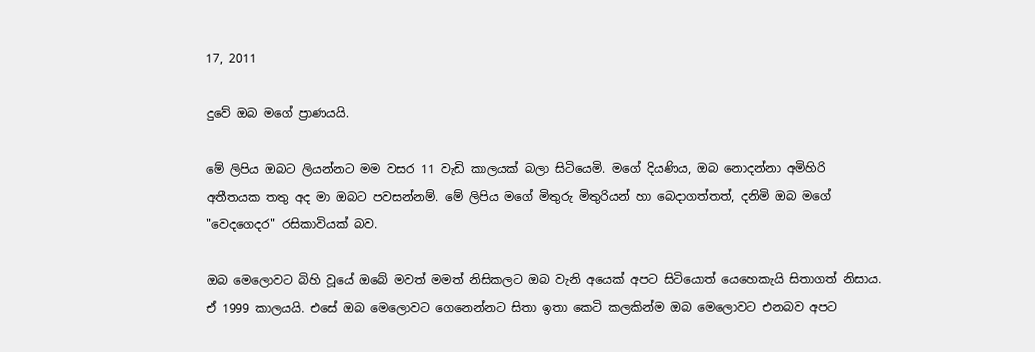17, 2011

දුවේ ඔබ මගේ ප්‍රාණයයි.

මේ ලිපිය ඔබට ලියන්නට මම වසර 11 වැඩි කාලයක් බලා සිටියෙමි. මගේ දියණිය, ඔබ නොදන්නා අමිහිරි අතීතයක තතු අද මා ඔබට පවසන්නම්. මේ ලිපිය මගේ මිතුරු මිතුරියන් හා බෙදාගත්තත්, දනිමි ඔබ මගේ "වෙදගෙදර" රසිකාවියක් බව.

ඔබ මෙලොවට බිහි වූයේ ඔබේ මවත් මමත් නිසිකලට ඔබ වැනි අයෙක් අපට සිටියොත් යෙහෙකැයි සිතාගත් නිසාය. ඒ 1999 කාලයයි. එසේ ඔබ මෙලොවට ගෙනෙන්නට සිතා ඉතා කෙටි කලකින්ම ඔබ මෙලොවට එනබව අපට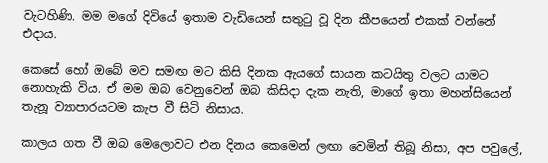වැටහිණි. මම මගේ දිවියේ ඉතාම වැඩියෙන් සතුටු වූ දින කීපයෙන් එකක් වන්නේ එදාය.

කෙසේ හෝ ඔබේ මව සමඟ මට කිසි දිනක ඇයගේ සායන කටයිතු වලට යාමට නොහැකි විය. ඒ මම ඔබ වෙනුවෙන් ඔබ කිසිදා දැක නැති, මාගේ ඉතා මහන්සියෙන් තැනූ ව්‍යාපාරයටම කැප වී සිටි නිසාය.

කාලය ගත වී ඔබ මෙලොවට එන දිනය කෙමෙන් ලඟා වෙමින් තිබූ නිසා, අප පවුලේ,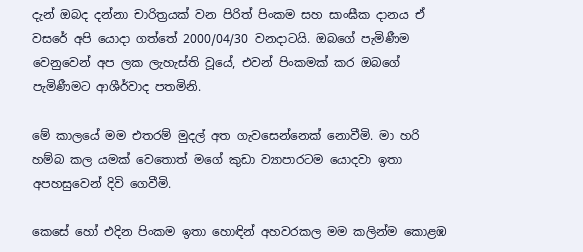දැන් ඔබද දන්නා චාරිත්‍රයක් වන පිරිත් පිංකම සහ සාංඝීක දානය ඒ වසරේ අපි යොදා ගත්තේ 2000/04/30 වනදාටයි. ඔබගේ පැමිණීම වෙනුවෙන් අප ලක ලැහැස්ති වූයේ, එවන් පිංකමක් කර ඔබගේ පැමිණීමට ආශීර්වාද පතමිනි.

මේ කාලයේ මම එතරම් මුදල් අත ගැවසෙන්නෙක් නොවීමි. මා හරි හම්බ කල යමක් වෙතොත් මගේ කුඩා ව්‍යාපාරටම යොදවා ඉතා අපහසුවෙන් දිවි ගෙවීමි.

කෙසේ හෝ එදින පිංකම ඉතා හොඳින් අහවරකල මම කලින්ම කොළඹ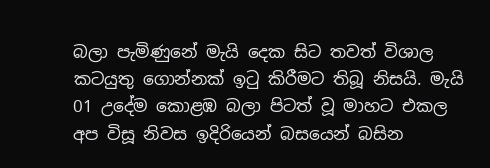බලා පැමිණුනේ මැයි දෙක සිට තවත් විශාල කටයුතු ගොන්නක් ඉටු කිරීමට තිබූ නිසයි. මැයි 01 උදේම කොළඹ බලා පිටත් වූ මාහට එකල අප විසූ නිවස ඉදිරියෙන් බසයෙන් බසින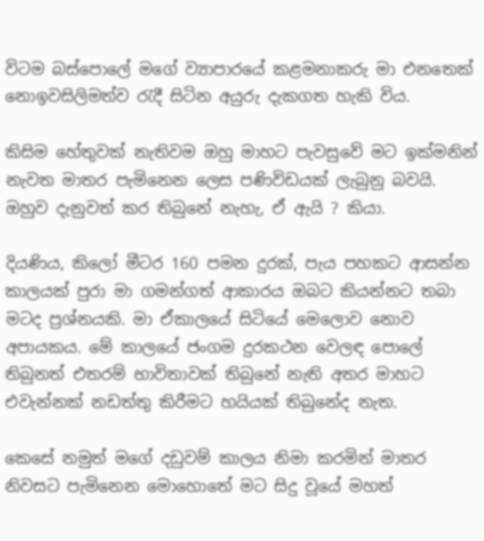විටම බස්පොලේ මගේ ව්‍යාපාරයේ කළමනාකරු මා එනතෙක් නොඉවසිලිමත්ව රැදී සිටින අයුරු දැකගත හැකි විය.

කිසිම හේතුවක් නැතිවම ඔහු මාහට පැවසුවේ මට ඉක්මනින් නැවත මාතර පැමිනෙන ලෙස පණිවිඩයක් ලැබුනු බවයි. ඔහුව දැනුවත් කර තිබුනේ නැහැ, ඒ ඇයි ? කියා.

දියණිය, කිලෝ මීටර 160 පමන දුරක්, පැය පහකට ආසන්න කාලයක් පුරා මා ගමන්ගත් ආකාරය ඔබට කියන්නට තබා මටද ප්‍රශ්නයකි. මා ඒකාලයේ සිටියේ මෙලොව නොව අපායකය. මේ කාලයේ ජංගම දුරකථන වෙලඳ පොලේ තිබුනත් එතරම් භාවිතාවක් තිබුනේ නැති අතර මාහට එවැන්නක් නඩත්තු කිරීමට හයියක් තිබුනේද නැත.

කෙසේ නමුත් මගේ දඩුවම් කාලය නිමා කරමින් මාතර නිවසට පැමිනෙන මොහොතේ මට සිදු වූයේ මහත්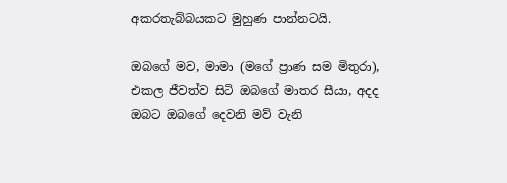අකරතැබ්බයකට මුහුණ පාන්නටයි.

ඔබගේ මව, මාමා (මගේ ප්‍රාණ සම මිතුරා), එකල ජීවත්ව සිටි ඔබගේ මාතර සීයා, අදද ඔබට ඔබගේ දෙවනි මව් වැනි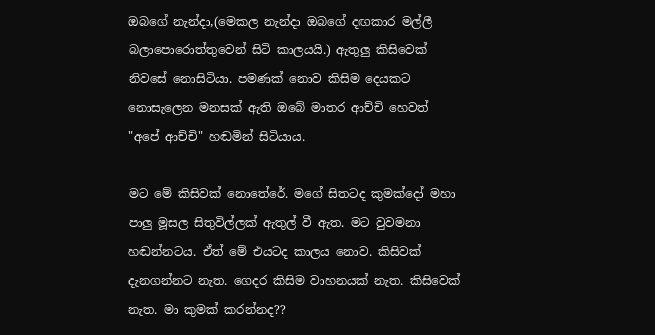ඔබගේ නැන්දා,(මෙකල නැන්දා ඔබගේ දඟකාර මල්ලී බලාපොරොත්තුවෙන් සිටි කාලයයි.) ඇතුලු කිසිවෙක් නිවසේ නොසිටියා. පමණක් නොව කිසිම දෙයකට නොසැලෙන මනසක් ඇති ඔබේ මාතර ආච්චි හෙවත් "අපේ ආච්චි" හඬමින් සිටියාය.

මට මේ කිසිවක් නොතේරේ. මගේ සිතටද කුමක්දෝ මහා පාලු මූසල සිතුවිල්ලක් ඇතුල් වී ඇත. මට වුවමනා හඬන්නටය. ඒත් මේ එයටද කාලය නොව. කිසිවක් දැනගන්නට නැත. ගෙදර කිසිම වාහනයක් නැත. කිසිවෙක් නැත. මා කුමක් කරන්නද??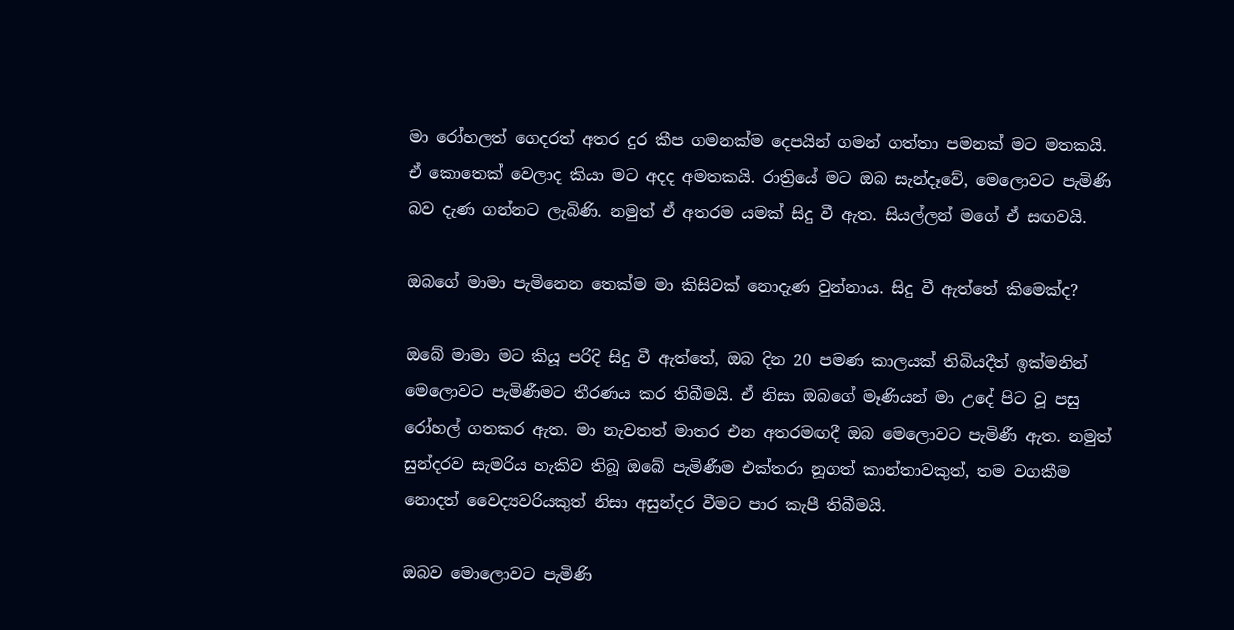මා රෝහලත් ගෙදරත් අතර දුර කීප ගමනක්ම දෙපයින් ගමන් ගත්තා පමනක් මට මතකයි. ඒ කොතෙක් වෙලාද කියා මට අදද අමතකයි. රාත්‍රියේ මට ඔබ සැන්දෑවේ, මෙලොවට පැමිණි බව දැණ ගන්නට ලැබිණි. නමුත් ඒ අතරම යමක් සිදු වී ඇත. සියල්ලන් මගේ ඒ සඟවයි.

ඔබගේ මාමා පැමිනෙන තෙක්ම මා කිසිවක් නොදැණ වුන්නාය. සිදු වී ඇත්තේ කිමෙක්ද?

ඔබේ මාමා මට කියූ පරිදි සිදු වී ඇත්තේ, ඔබ දින 20 පමණ කාලයක් තිබියදීත් ඉක්මනින් මෙලොවට පැමිණීමට තීරණය කර තිබීමයි. ඒ නිසා ඔබගේ මෑණියන් මා උදේ පිට වූ පසු රෝහල් ගතකර ඇත. මා නැවතත් මාතර එන අතරමඟදී ඔබ මෙලොවට පැමිණී ඇත. නමුත් සුන්දරව සැමරිය හැකිව තිබූ ඔබේ පැමිණීම එක්තරා නූගත් කාන්තාවකුත්, තම වගකීම නොදත් වෛද්‍යවරියකුත් නිසා අසුන්දර වීමට පාර කැපී තිබීමයි.

ඔබව මොලොවට පැමිණි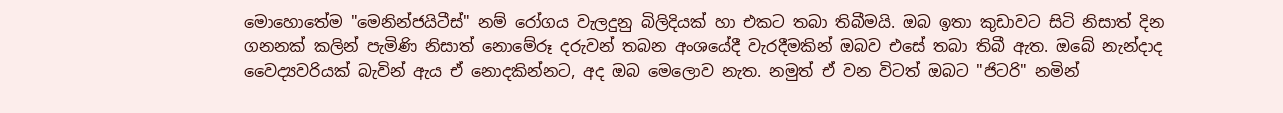මොහොතේම "මෙනින්ජයිටීස්" නම් රෝගය වැලදුනු බිලිදියක් හා එකට තබා තිබීමයි. ඔබ ඉතා කුඩාවට සිටි නිසාත් දින ගනනක් කලින් පැමිණි නිසාත් නොමේරූ දරුවන් තබන අංශයේදී වැරදීමකින් ඔබව එසේ තබා තිබී ඇත. ඔබේ නැන්දාද වෛද්‍යවරියක් බැවින් ඇය ඒ නොදකින්නට, අද ඔබ මෙලොව නැත. නමුත් ඒ වන විටත් ඔබට "ජිටරි" නමින්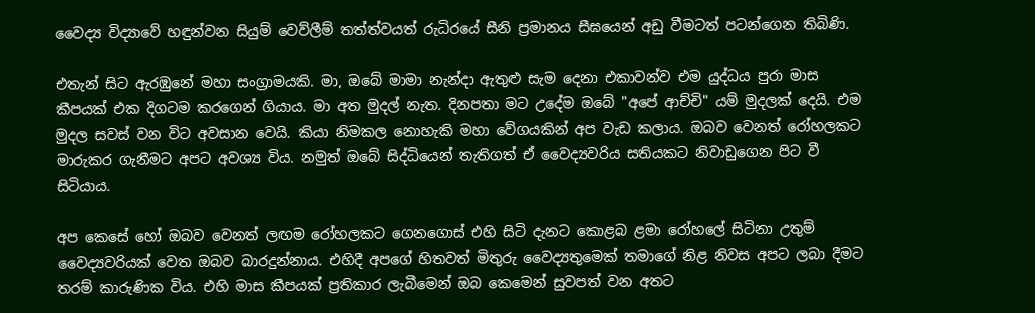වෛද්‍ය විද්‍යාවේ හඳුන්වන සියුම් වෙව්ලීම් තත්ත්වයත් රුධිරයේ සීනි ප්‍රමානය සීඝයෙන් අඩු වීමටත් පටන්ගෙන තිබිණි.

එතැන් සිට ඇරඹුනේ මහා සංග්‍රාමයකි. මා, ඔබේ මාමා නැන්දා ඇතුළු සැම දෙනා එකාවන්ව එම යුද්ධය පුරා මාස කීපයක් එක දිගටම කරගෙන් ගියාය. මා අත මුදල් නැත. දිනපතා මට උදේම ඔබේ "අපේ ආච්චි" යම් මුදලක් දෙයි. එම මුදල සවස් වන විට අවසාන වෙයි. කියා නිමකල නොහැකි මහා වේගයකින් අප වැඩ කලාය. ඔබව වෙනත් රෝහලකට මාරුකර ගැනීමට අපට අවශ්‍ය විය. නමුත් ඔබේ සිද්ධියෙන් තැතිගත් ඒ වෛද්‍යවරිය සතියකට නිවාඩුගෙන පිට වී සිටියාය.

අප කෙසේ හෝ ඔබව වෙනත් ලඟම රෝහලකට ගෙනගොස් එහි සිටි දැනට කොළබ ළමා රෝහලේ සිටිනා උතුම් වෛද්‍යවරියක් වෙත ඔබව බාරදුන්නාය. එහිදී අපගේ හිතවත් මිතුරු වෛද්‍යතුමෙක් තමාගේ නිළ නිවස අපට ලබා දීමට තරම් කාරුණික විය. එහි මාස කීපයක් ප්‍රතිකාර ලැබීමෙන් ඔබ කෙමෙන් සුවපත් වන අතට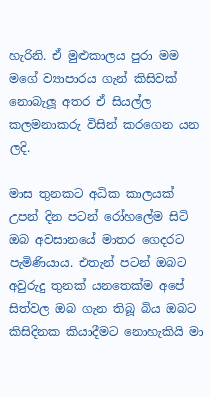හැරිනි. ඒ මුළුකාලය පුරා මම මගේ ව්‍යාපාරය ගැන් කිසිවක් නොබැලූ අතර ඒ සියල්ල කලමනාකරු විසින් කරගෙන යන ලදි.

මාස තුනකට අධික කාලයක් උපන් දින පටන් රෝහලේම සිටි ඔබ අවසානයේ මාතර ගෙදරට පැමිණියාය. එතැන් පටන් ඔබට අවුරුදු තුනක් යනතෙක්ම අපේ සිත්වල ඔබ ගැන තිබූ බිය ඔබට කිසිදිනක කියාදීමට නොහැකියි මා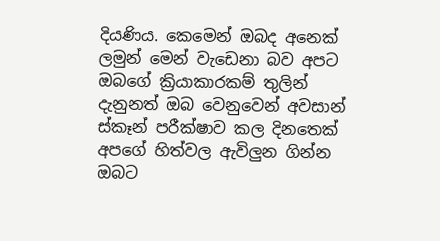දියණිය. කෙමෙන් ඔබද අනෙක් ලමුන් මෙන් වැඩෙනා බව අපට ඔබගේ ක්‍රියාකාරකම් තුලින් දැනුනත් ඔබ වෙනුවෙන් අවසාන් ස්කෑන් පරීක්ෂාව කල දිනතෙක් අපගේ හිත්වල ඇවිලුන ගින්න ඔබට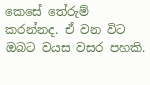කෙසේ තේරුම් කරන්නද. ඒ වන විට ඔබට වයස වසර පහකි.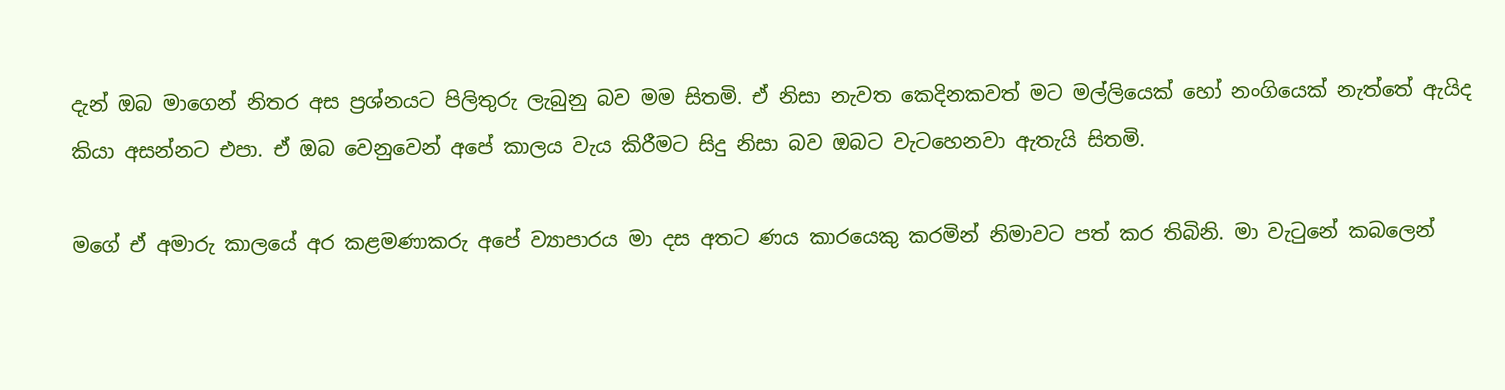දැන් ඔබ මාගෙන් නිතර අස ප්‍රශ්නයට පිලිතුරු ලැබුනු බව මම සිතමි. ඒ නිසා නැවත කෙදිනකවත් මට මල්ලියෙක් හෝ නංගියෙක් නැත්තේ ඇයිද කියා අසන්නට එපා. ඒ ඔබ වෙනුවෙන් අපේ කාලය වැය කිරීමට සිදු නිසා බව ඔබට වැටහෙනවා ඇතැයි සිතමි.

මගේ ඒ අමාරු කාලයේ අර කළමණාකරු අපේ ව්‍යාපාරය මා දස අතට ණය කාරයෙකු කරමින් නිමාවට පත් කර තිබිනි. මා වැටුනේ කබලෙන්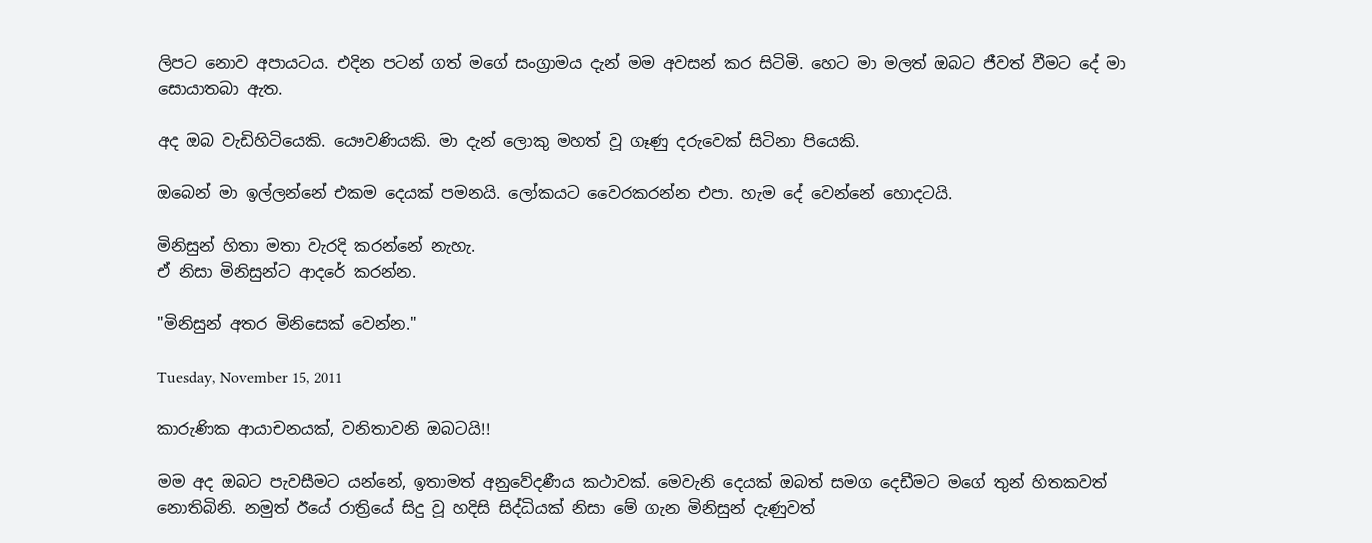ලිපට නොව අපායටය. එදින පටන් ගත් මගේ සංග්‍රාමය දැන් මම අවසන් කර සිටිමි. හෙට මා මලත් ඔබට ජීවත් වීමට දේ මා සොයාතබා ඇත.

අද ඔබ වැඩිහිටියෙකි. යෞවණියකි. මා දැන් ලොකු මහත් වූ ගෑණු දරුවෙක් සිටිනා පියෙකි.

ඔබෙන් මා ඉල්ලන්නේ එකම දෙයක් පමනයි. ලෝකයට වෛරකරන්න එපා. හැම දේ වෙන්නේ හොදටයි.

මිනිසුන් හිතා මතා වැරදි කරන්නේ නැහැ.
ඒ නිසා මිනිසුන්ට ආදරේ කරන්න.

"මිනිසුන් අතර මිනිසෙක් වෙන්න."

Tuesday, November 15, 2011

කාරුණික ආයාචනයක්, වනිතාවනි ඔබටයි!!

මම අද ඔබට පැවසීමට යන්නේ, ඉතාමත් අනුවේදණීය කථාවක්. මෙවැනි දෙයක් ඔබත් සමග දෙඩීමට මගේ තුන් හිතකවත් නොතිබිනි. නමුත් ඊයේ රාත්‍රියේ සිදු වූ හදිසි සිද්ධියක් නිසා මේ ගැන මිනිසුන් දැණුවත්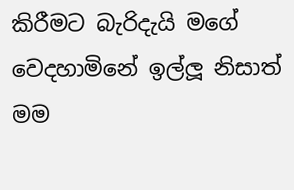කිරීමට බැරිදැයි මගේ වෙදහාමිනේ ඉල්ලූ නිසාත් මම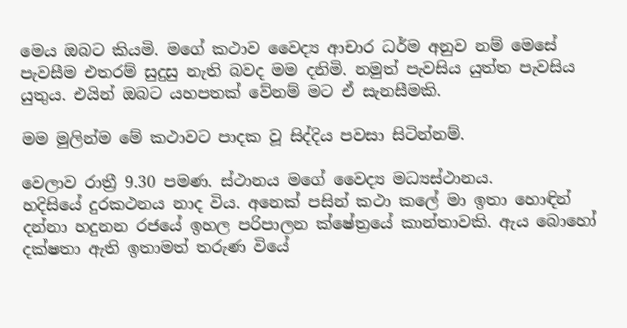මෙය ඔබට කියමි. මගේ කථාව වෛද්‍ය ආචාර ධර්ම අනුව නම් මෙසේ පැවසීම එතරම් සුදුසු නැති බවද මම දනිමි. නමුත් පැවසිය යුත්ත පැවසිය යුතුය. එයින් ඔබට යහපතක් වේනම් මට ඒ සැනසීමකි.

මම මුලින්ම මේ කථාවට පාදක වූ සිද්දිය පවසා සිටින්නම්.

වෙලාව රාත්‍රී 9.30 පමණ. ස්ථානය මගේ වෛද්‍ය මධ්‍යස්ථානය.
හදිසියේ දුරකථනය නාද විය. අනෙක් පසින් කථා කලේ මා ඉතා හොඳින් දන්නා හදුනන රජයේ ඉහල පරිපාලන ක්ෂේත්‍රයේ කාන්තාවකි. ඇය බොහෝ දක්ෂතා ඇති ඉතාමත් තරුණ වියේ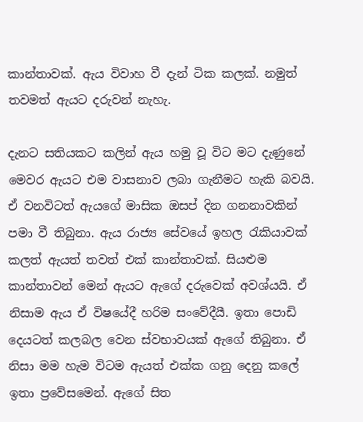කාන්තාවක්. ඇය විවාහ වී දැන් ටික කලක්. නමුත් තවමත් ඇයට දරුවන් නැහැ.

දැනට සතියකට කලින් ඇය හමු වූ විට මට දැණුනේ මෙවර ඇයට එම වාසනාව ලබා ගැනීමට හැකි බවයි. ඒ වනවිටත් ඇයගේ මාසික ඔසප් දින ගනනාවකින් පමා වී තිබුනා. ඇය රාජ්‍ය සේවයේ ඉහල රැකියාවක් කලත් ඇයත් තවත් එක් කාන්තාවක්. සියළුම කාන්තාවන් මෙන් ඇයට ඇගේ දරුවෙක් අවශ්යයි. ඒ නිසාම ඇය ඒ විෂයේදී හරිම සංවේදීයී. ඉතා පොඩි දෙයටත් කලබල වෙන ස්වභාවයක් ඇගේ තිබුනා. ඒ නිසා මම හැම විටම ඇයත් එක්ක ගනු දෙනු කලේ ඉතා ප්‍රවේසමෙන්. ඇගේ සිත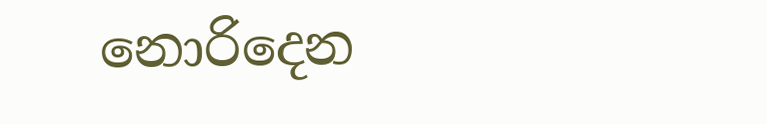නොරිදෙන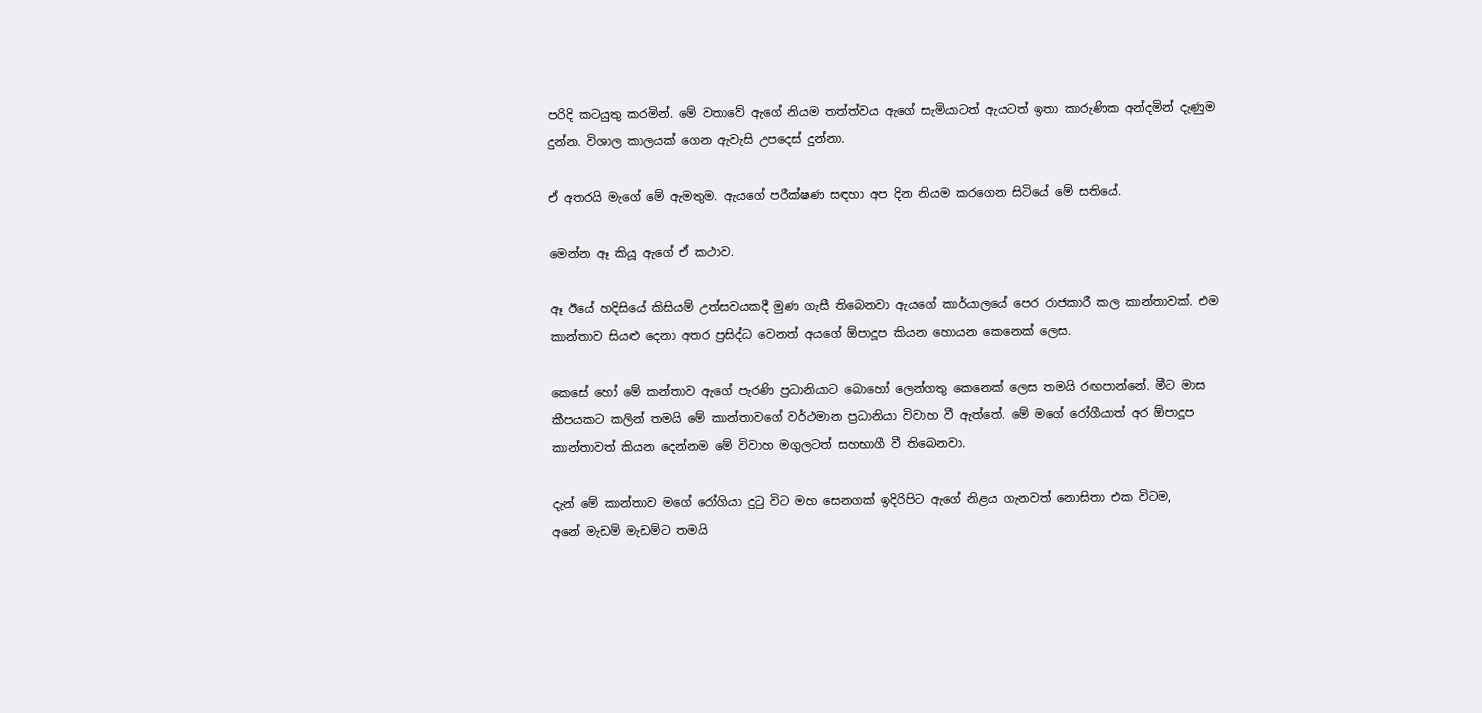පරිදි කටයුතු කරමින්. මේ වතාවේ ඇගේ නියම තත්ත්වය ඇගේ සැමියාටත් ඇයටත් ඉතා කාරුණික අන්දමින් දැණුම දුන්න. විශාල කාලයක් ගෙන ඇවැසි උපදෙස් දුන්නා.

ඒ අතරයි මැගේ මේ ඇමතුම. ඇයගේ පරීක්ෂණ සඳහා අප දින නියම කරගෙන සිටියේ මේ සතියේ.

මෙන්න ඈ කියූ ඇගේ ඒ කථාව.

ඈ ඊයේ හදිසියේ කිසියම් උත්සවයකදී මුණ ගැසී තිබෙනවා ඇයගේ කාර්යාලයේ පෙර රාජකාරී කල කාන්තාවක්. එම කාන්තාව සියළු දෙනා අතර ප්‍රසිද්ධ වෙනත් අයගේ ඕපාදූප කියන හොයන කෙනෙක් ලෙස.

කෙසේ හෝ මේ කන්තාව ඇගේ පැරණි ප්‍රධානියාට බොහෝ ලෙන්ගතු කෙනෙක් ලෙස තමයි රඟපාන්නේ. මීට මාස කීපයකට කලින් තමයි මේ කාන්තාවගේ වර්ථමාන ප්‍රධානියා විවාහ වී ඇත්තේ. මේ මගේ රෝගීයාත් අර ඕපාදූප කාන්තාවත් කියන දෙන්නම මේ විවාහ මගුලටත් සහභාගී වී තිබෙනවා.

දැන් මේ කාන්තාව මගේ රෝගියා දුටු විට මහ සෙනගක් ඉදිරිපිට ඇගේ නිළය ගැනවත් නොසිතා එක විටම,
අනේ මැඩම් මැඩම්ට තමයි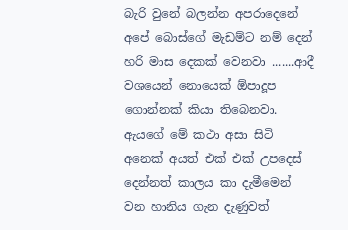බැරි වුනේ බලන්න අපරාදෙනේ අපේ බොස්ගේ මැඩම්ට නම් දෙන් හරි මාස දෙකක් වෙනවා .......ආදී වශයෙන් නොයෙක් ඕපාදූප ගොන්නක් කියා තිබෙනවා. ඇයගේ මේ කථා අසා සිටි අනෙක් අයත් එක් එක් උපදෙස් දෙන්නත් කාලය කා දැමීමෙන් වන හානිය ගැන දැණුවත්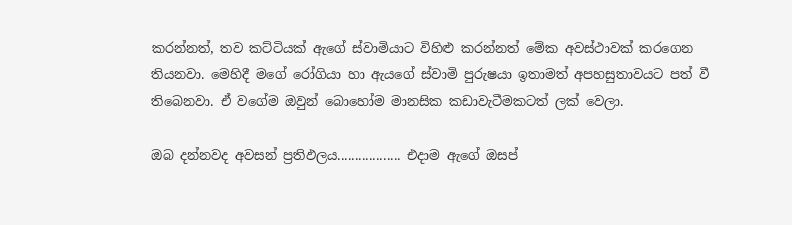කරන්නත්, තව කට්ටියක් ඇගේ ස්වාමියාට විහිළු කරන්නත් මේක අවස්ථාවක් කරගෙන තියනවා. මෙහිදී මගේ රෝගියා හා ඇයගේ ස්වාමි පුරුෂයා ඉතාමත් අපහසුතාවයට පත් වී තිබෙනවා. ඒ වගේම ඔවුන් බොහෝම මානසික කඩාවැටීමකටත් ලක් වෙලා.

ඔබ දන්නවද අවසන් ප්‍රතිඵලය.................. එදාම ඇගේ ඔසප්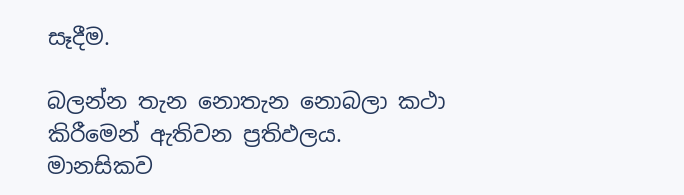සෑදීම.

බලන්න තැන නොතැන නොබලා කථා කිරීමෙන් ඇතිවන ප්‍රතිඵලය. මානසිකව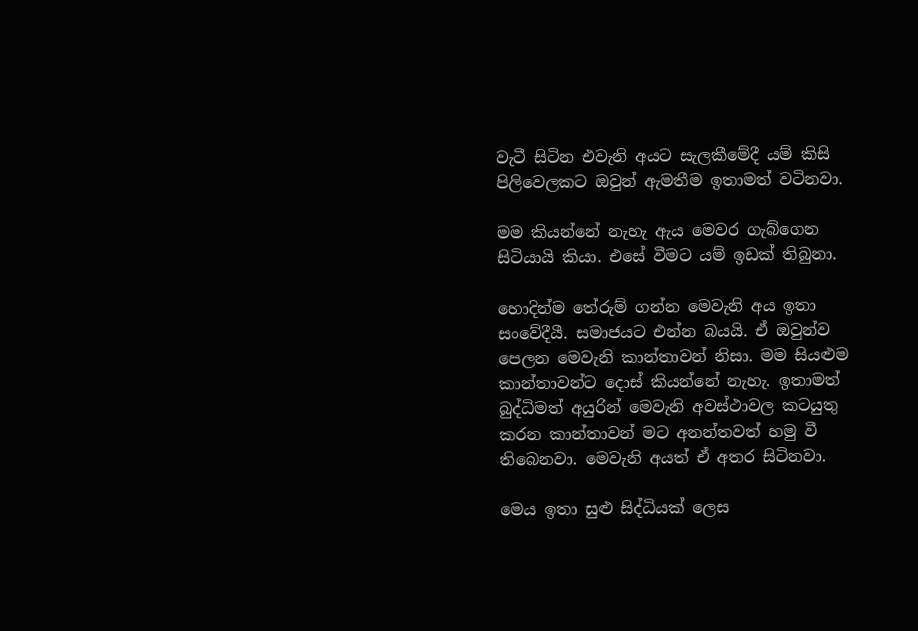වැටී සිටින එවැනි අයට සැලකීමේදී යම් කිසි පිලිවෙලකට ඔවුන් ඇමතීම ඉතාමත් වටිනවා.

මම කියන්නේ නැහැ ඇය මෙවර ගැබ්ගෙන සිටියායි කියා. එසේ වීමට යම් ඉඩක් තිබුනා.

හොදින්ම තේරුම් ගන්න මෙවැනි අය ඉතා සංවේදීයී. සමාජයට එන්න බයයි. ඒ ඔවුන්ව පෙලන මෙවැනි කාන්තාවන් නිසා. මම සියළුම කාන්තාවන්ට දොස් කියන්නේ නැහැ. ඉතාමත් බුද්ධිමත් අයුරින් මෙවැනි අවස්ථාවල කටයුතු කරන කාන්තාවන් මට අනන්තවත් හමු වී තිබෙනවා. මෙවැනි අයත් ඒ අතර සිටිනවා.

මෙය ඉතා සුළු සිද්ධියක් ලෙස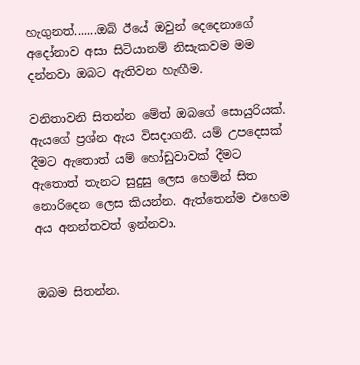හැගුනත්.......ඔබ් ඊයේ ඔවුන් දෙදෙනාගේ අදෝනාව අසා සිටියානම් නිසැකවම මම දන්නවා ඔබට ඇතිවන හැඟීම.

වනිතාවනි සිතන්න මේත් ඔබගේ සොයුරියක්. ඇයගේ ප්‍රශ්න ඇය විසදාගනී. යම් උපදෙසක් දීමට ඇතොත් යම් හෝඩුවාවක් දීමට ඇතොත් තැනට සුදුසු ලෙස හෙමින් සිත නොරිදෙන ලෙස කියන්න. ඇත්තෙන්ම එහෙම අය අනන්තවත් ඉන්නවා.


ඔබම සිතන්න.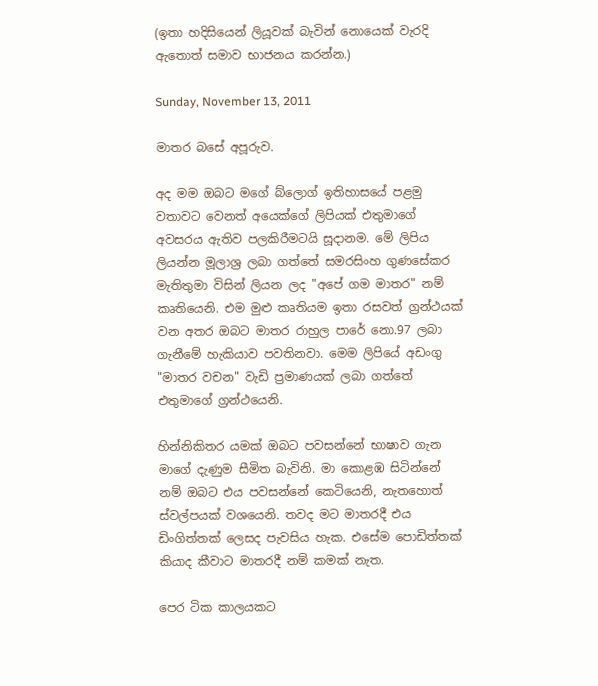(ඉතා හදිසියෙන් ලියූවක් බැවින් නොයෙක් වැරදි ඇතොත් සමාව භාජනය කරන්න.)

Sunday, November 13, 2011

මාතර බසේ අපූරුව.

අද මම ඔබට මගේ බ්ලොග් ඉතිහාසයේ පළමු වතාවට වෙනත් අයෙක්ගේ ලිපියක් එතුමාගේ අවසරය ඇතිව පලකිරීමටයි සූදානම. මේ ලිපිය ලියන්න මූලාශ්‍ර ලබා ගත්තේ සමරසිංහ ගුණසේකර මැතිතුමා විසින් ලියන ලද "අපේ ගම මාතර" නම් කෘතියෙනි. එම මුළු කෘතියම ඉතා රසවත් ග්‍රන්ථයක් වන අතර ඔබට මාතර රාහුල පාරේ නො.97 ලබා ගැනීමේ හැකියාව පවතිනවා. මෙම ලිපියේ අඩංගු "මාතර වචන" වැඩි ප්‍රමාණයක් ලබා ගත්තේ එතුමාගේ ග්‍රන්ථයෙනි.

හින්නිකිතර යමක් ඔබට පවසන්නේ භාෂාව ගැන මාගේ දැණුම සීමිත බැවිනි. මා කොළඹ සිටින්නේ නම් ඔබට එය පවසන්නේ කෙටියෙනි, නැතහොත් ස්වල්පයක් වශයෙනි. තවද මට මාතරදී එය ඩිංගිත්තක් ලෙසද පැවසිය හැක. එසේම පොඩිත්තක් කියාද කීවාට මාතරදී නම් කමක් නැත.

පෙර ටික කාලයකට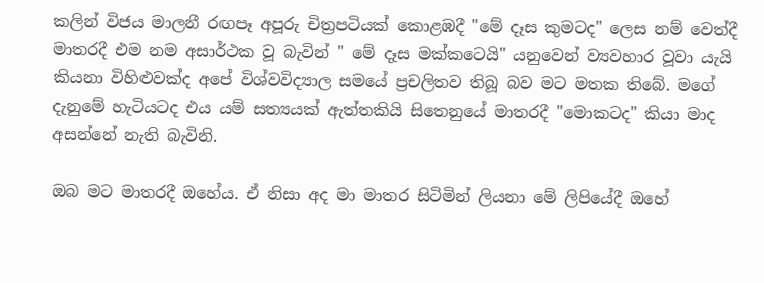කලින් විජය මාලනී රඟපෑ අපූරු චිත්‍රපටියක් කොළඹදී "මේ දෑස කුමටද" ලෙස නම් වෙත්දී මාතරදී එම නම අසාර්ථක වූ බැවින් " මේ දෑස මක්කටෙයි" යනුවෙන් ව්‍යවහාර වූවා යැයි කියනා විහිළුවක්ද අපේ විශ්වවිද්‍යාල සමයේ ප්‍රචලිතව තිබූ බව මට මතක තිබේ. මගේ දැනුමේ හැටියටද එය යම් සත්‍යයක් ඇත්තකියි සිතෙනුයේ මාතරදී "මොකටද" කියා මාද අසන්නේ නැති බැවිනි.

ඔබ මට මාතරදී ඔහේය. ඒ නිසා අද මා මාතර සිටිමින් ලියනා මේ ලිපියේදී ඔහේ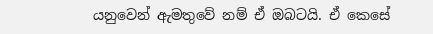යනුවෙන් ඇමතුවේ නම් ඒ ඔබටයි. ඒ කෙසේ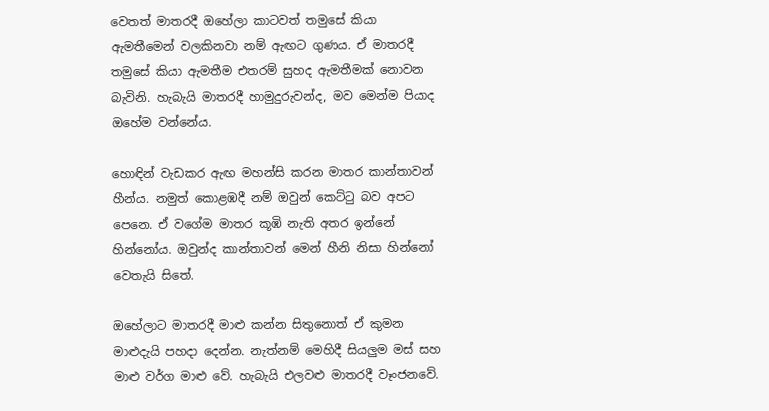වෙතත් මාතරදී ඔහේලා කාටවත් තමුසේ කියා ඇමතීමෙන් වලකිනවා නම් ඇඟට ගුණය. ඒ මාතරදී තමුසේ කියා ඇමතීම එතරම් සුහද ඇමතීමක් නොවන බැවිනි. හැබැයි මාතරදී හාමුදුරුවන්ද, මව මෙන්ම පියාද ඔහේම වන්නේය.

හොඳින් වැඩකර ඇඟ මහන්සි කරන මාතර කාන්තාවන් හීන්ය. නමුත් කොළඹදී නම් ඔවුන් කෙට්ටු බව අපට පෙනෙ. ඒ වගේම මාතර කූඹි නැති අතර ඉන්නේ හින්නෝය. ඔවුන්ද කාන්තාවන් මෙන් හීනි නිසා හින්නෝ වෙතැයි සිතේ.

ඔහේලාට මාතරදී මාළු කන්න සිතුනොත් ඒ කුමන මාළුදැයි පහදා දෙන්න. නැත්නම් මෙහිදී සියලුම මස් සහ මාළු වර්ග මාළු වේ. හැබැයි එලවළු මාතරදී වෑංජනවේ.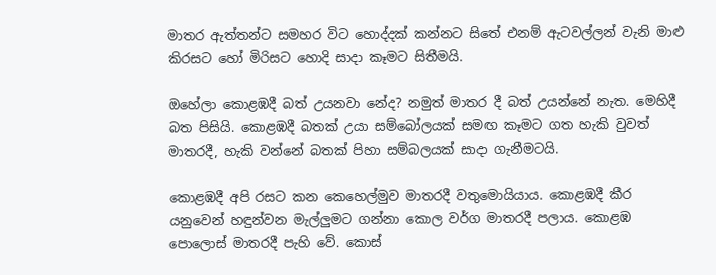මාතර ඇත්තන්ට සමහර විට හොද්දක් කන්නට සිතේ එනම් ඇටවල්ලන් වැනි මාළු කිරසට හෝ මිරිසට හොදි සාදා කෑමට සිතීමයි.

ඔහේලා කොළඹදී බත් උයනවා නේද? නමුත් මාතර දී බත් උයන්නේ නැත. මෙහිදී බත පිසියි. කොළඹදී බතක් උයා සම්බෝලයක් සමඟ කෑමට ගත හැකි වුවත් මාතරදී, හැකි වන්නේ බතක් පිහා සම්බලයක් සාදා ගැනීමටයි.

කොළඹදී අපි රසට කන කෙහෙල්මුව මාතරදී වතුමොයියාය. කොළඹදී කීර යනුවෙන් හඳුන්වන මැල්ලුමට ගන්නා කොල වර්ග මාතරදී පලාය. කොළඹ පොලොස් මාතරදී පැහි වේ. කොස්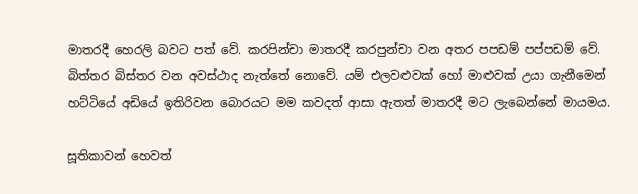මාතරදී හෙරලි බවට පත් වේ. කරපින්චා මාතරදී කරපුන්චා වන අතර පපඩම් පප්පඩම් වේ. බිත්තර බිස්තර වන අවස්ථාද නැත්තේ නොවේ. යම් එලවළුවක් හෝ මාළුවක් උයා ගැනීමෙන් හට්ටියේ අඩියේ ඉතිරිවන බොරයට මම කවදත් ආසා ඇතත් මාතරදී මට ලැබෙන්නේ මායමය.

සූතිකාවන් හෙවත්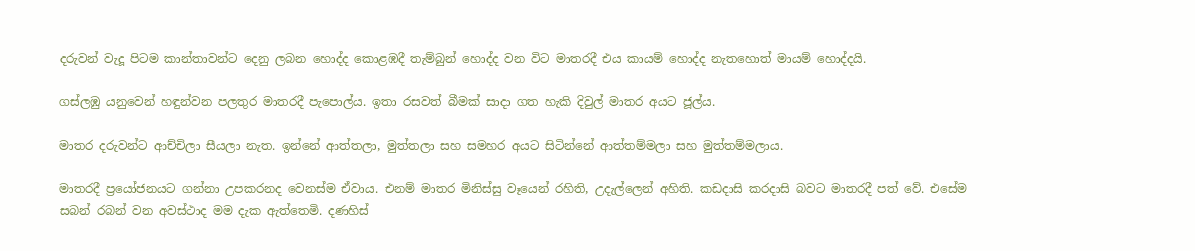දරුවන් වැදූ පිටම කාන්තාවන්ට දෙනු ලබන හොද්ද කොළඹදී තැම්බුන් හොද්ද වන විට මාතරදී එය කායම් හොද්ද නැතහොත් මායම් හොද්දයි.

ගස්ලඹු යනුවෙන් හඳුන්වන පලතුර මාතරදී පැපොල්ය. ඉතා රසවත් බීමක් සාදා ගත හැකි දිවුල් මාතර අයට ජූල්ය.

මාතර දරුවන්ට ආච්චිලා සීයලා නැත. ඉන්නේ ආත්තලා, මුත්තලා සහ සමහර අයට සිටින්නේ ආත්තම්මලා සහ මුත්තම්මලාය.

මාතරදී ප්‍රයෝජනයට ගන්නා උපකරනද වෙනස්ම ඒවාය. එනම් මාතර මිනිස්සු වෑයෙන් රහිති, උදැල්ලෙන් අහිති. කඩදාසි කරදාසි බවට මාතරදී පත් වේ. එසේම සබන් රබන් වන අවස්ථාද මම දැක ඇත්තෙමි. දණහිස්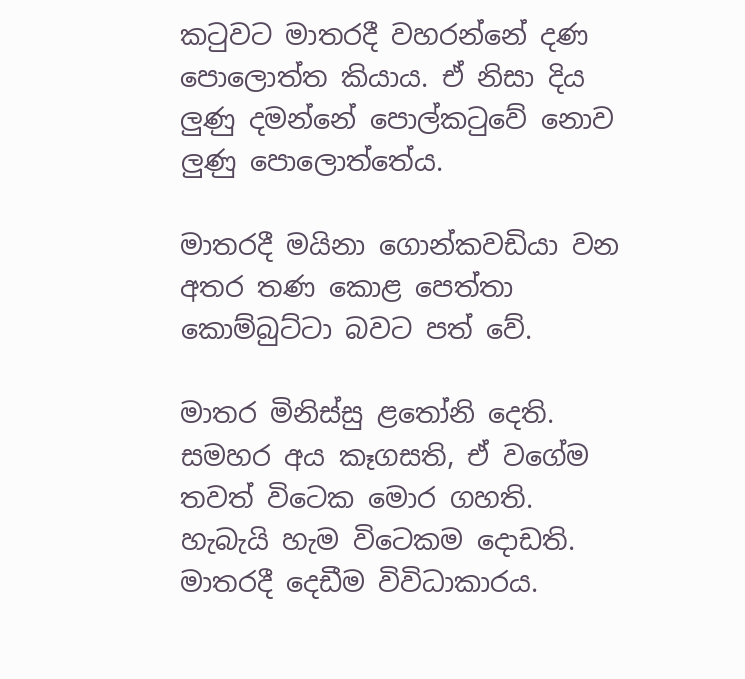කටුවට මාතරදී වහරන්නේ දණ පොලොත්ත කියාය. ඒ නිසා දිය ලුණු දමන්නේ පොල්කටුවේ නොව ලුණු පොලොත්තේය.

මාතරදී මයිනා ගොන්කවඩියා වන අතර තණ කොළ පෙත්තා කොම්බුට්ටා බවට පත් වේ.

මාතර මිනිස්සු ළතෝනි දෙති. සමහර අය කෑගසති, ඒ වගේම තවත් විටෙක මොර ගහති. හැබැයි හැම විටෙකම දොඩති. මාතරදී දෙඩීම විවිධාකාරය.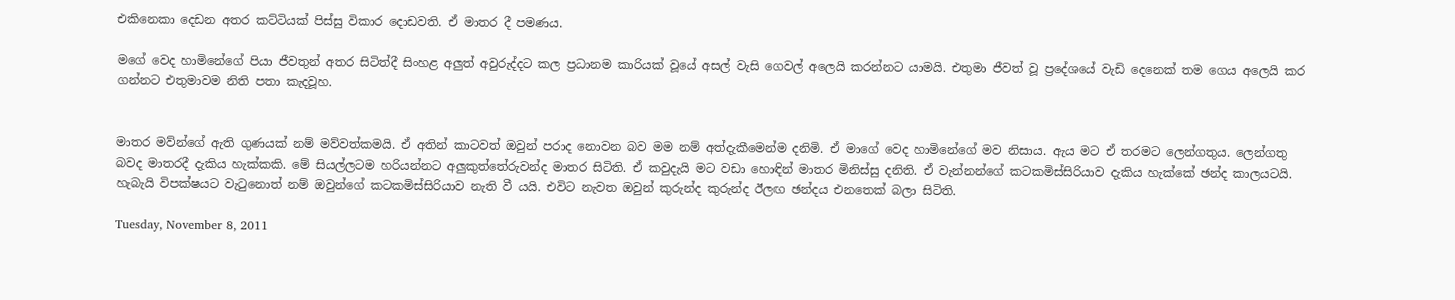එකිනෙකා දෙඩන අතර කට්ටියක් පිස්සු විකාර දොඩවති. ඒ මාතර දී පමණය.

මගේ වෙද හාමිනේගේ පියා ජීවතුන් අතර සිටිත්දී සිංහළ අලුත් අවුරුද්දට කල ප්‍රධානම කාරියක් වූයේ අසල් වැසි ගෙවල් අලෙයි කරන්නට යාමයි. එතුමා ජීවත් වූ ප්‍රදේශයේ වැඩි දෙනෙක් තම ගෙය අලෙයි කර ගන්නට එතුමාවම නිති පතා කැදවූහ.


මාතර මව්න්ගේ ඇති ගුණයක් නම් මව්වත්කමයි. ඒ අතින් කාටවත් ඔවුන් පරාද නොවන බව මම නම් අත්දැකීමෙන්ම දනිමි. ඒ මාගේ වෙද හාමිනේගේ මව නිසාය. ඇය මට ඒ තරමට ලෙන්ගතුය. ලෙන්ගතු බවද මාතරදී දැකිය හැක්කකි. මේ සියල්ලටම හරියන්නට අලුකුත්තේරුවන්ද මාතර සිටිති. ඒ කවුදැයි මට වඩා හොඳින් මාතර මිනිස්සු දනිති. ඒ වැන්නන්ගේ කටකමිස්සිරියාව දැකිය හැක්කේ ඡන්ද කාලයටයි. හැබැයි විපක්ෂයට වැටුනොත් නම් ඔවුන්ගේ කටකමිස්සිරියාව නැති වී යයි. එවිට නැවත ඔවුන් කුරුන්ද කුරුන්ද ඊලඟ ඡන්දය එනතෙක් බලා සිටිති.

Tuesday, November 8, 2011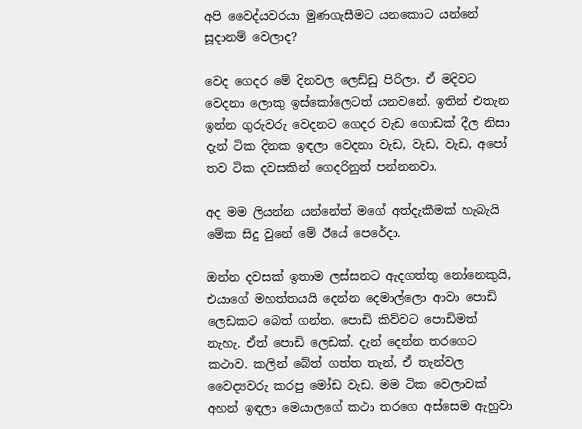අපි වෛද්යවරයා මුණගැසීමට යනකොට යන්නේ සූදානම් වෙලාද?

වෙද ගෙදර මේ දිනවල ලෙඩ්ඩු පිරිලා. ඒ මදිවට වෙදනා ලොකු ඉස්කෝලෙටත් යනවනේ. ඉතින් එතැන ඉන්න ගුරුවරු වෙදනට ගෙදර වැඩ ගොඩක් දීල නිසා දැන් ටික දිනක ඉඳලා වෙදනා වැඩ, වැඩ, වැඩ, අපෝ තව ටික දවසකින් ගෙදරිනුත් පන්නනවා.

අද මම ලියන්න යන්නේත් මගේ අත්දැකීමක් හැබැයි මේක සිදු වුනේ මේ ඊයේ පෙරේදා.

ඔන්න දවසක් ඉතාම ලස්සනට ඇදගත්තු නෝනෙකුයි, එයාගේ මහත්තයයි දෙන්න දෙමාල්ලො ආවා පොඩි ලෙඩකට බෙත් ගන්න. පොඩි කිව්වට පොඩිමත් නැහැ. ඒත් පොඩි ලෙඩක්. දැන් දෙන්න තරගෙට කථාව. කලින් බේත් ගත්ත තැන්, ඒ තැන්වල වෛද්‍යවරු කරපු මෝඩ වැඩ. මම ටික වෙලාවක් අහන් ඉඳලා මෙයාලගේ කථා තරගෙ අස්සෙම ඇහුවා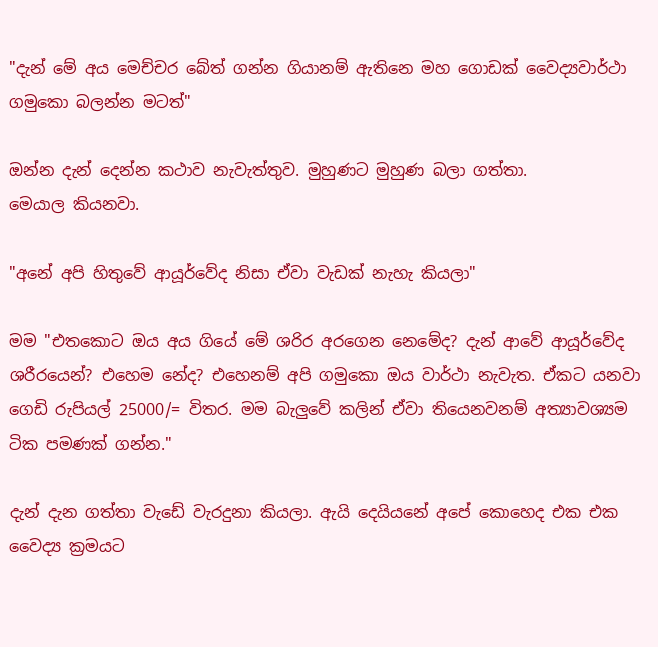"දැන් මේ අය මෙච්චර බේත් ගන්න ගියානම් ඇතිනෙ මහ ගොඩක් වෛද්‍යවාර්ථා ගමුකො බලන්න මටත්"

ඔන්න දැන් දෙන්න කථාව නැවැත්තුව. මුහුණට මුහුණ බලා ගත්තා.
මෙයාල කියනවා.

"අනේ අපි හිතුවේ ආයූර්වේද නිසා ඒවා වැඩක් නැහැ කියලා"

මම "එතකොට ඔය අය ගියේ මේ ශරිර අරගෙන නෙමේද? දැන් ආවේ ආයූර්වේද ශරීරයෙන්? එහෙම නේද? එහෙනම් අපි ගමුකො ඔය වාර්ථා නැවැත. ඒකට යනවා ගෙඩි රුපියල් 25000/= විතර. මම බැලුවේ කලින් ඒවා තියෙනවනම් අත්‍යාවශ්‍යම ටික පමණක් ගන්න."

දැන් දැන ගත්තා වැඩේ වැරදුනා කියලා. ඇයි දෙයියනේ අපේ කොහෙද එක එක වෛද්‍ය ක්‍රමයට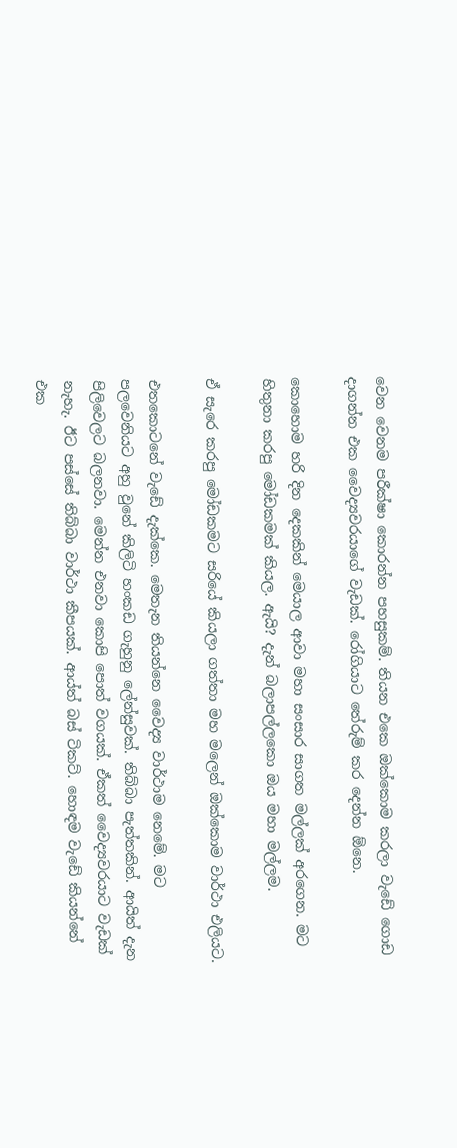වෙන වෙනම පරීක්ෂා කොරන්න පහසුකම්. තියන එකෙ ඔක්කොම කරලා වැඩේ ගොඩ දාගන්න එක වෛද්‍යවරයාගේ වැඩක්. රෝගියාට තේරුම් කර දෙන්න ඕනෙ.

කොහොම හරි දින දෙකකින් මෙයාල ආවා මහා සංසාර සාගත මල්ලක් අරගෙන. මට හිතුනා කරපු මෝඩකමක් කියල. ඇයි? දැන් බලාපල්ලකො ඔය මහා මල්ලම.

ඒ සැරෙ කරපු මෝඩකමට සරියේ කියලා ගත්තා මහ මලෙන් ඔක්කොම වාර්ථා එලියට.

එතකොටනේ වැඩේ දැක්කෙ. මෙතැන තියන්නෙ වෛද්‍ය වාර්ථාම නෙමේ. මට පලවෙනියට අහු වුනේ කිලිටි හංකඩ ගැහුනු ලේන්සුවක්. තිබ්බා පැත්තකින්. ආයිත් දැන පිලිවෙලට බලනවා. මෙන්න එනවා කොපි පොත් වගයක්. ඒකත් වෛද්‍යවරයාට වැඩක් නැහැ. ඊට පස්සේ තිබ්බා වාර්ථා කීපයක්. ආය්ත් බස් ටිකට්. හොඳම වැඩේ කියන්නේ එක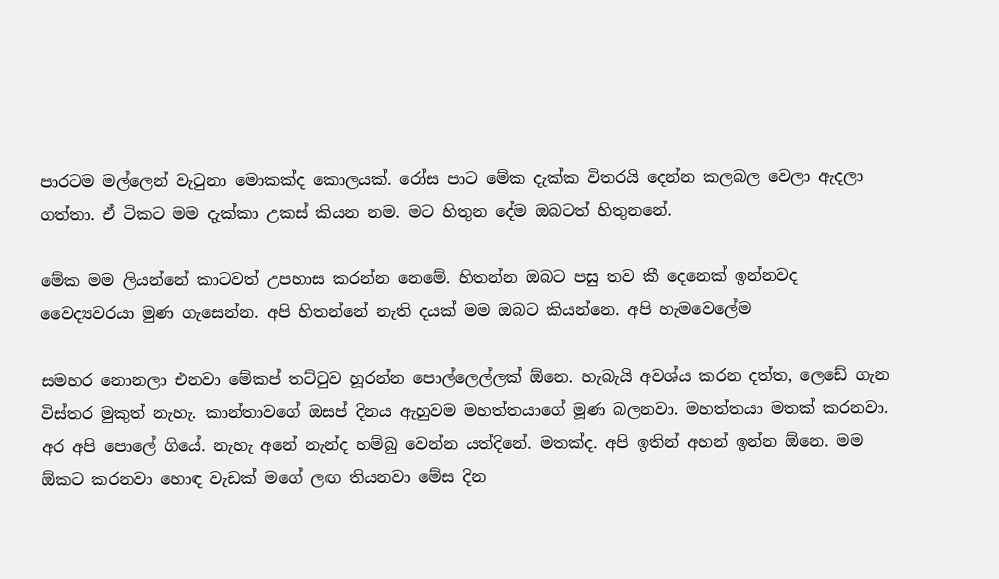පාරටම මල්ලෙන් වැටුනා මොකක්ද කොලයක්. රෝස පාට මේක දැක්ක විතරයි දෙන්න කලබල වෙලා ඇදලා ගත්තා. ඒ ටිකට මම දැක්කා උකස් කියන නම. මට හිතුන දේම ඔබටත් හිතුනනේ.

මේක මම ලියන්නේ කාටවත් උපහාස කරන්න නෙමේ. හිතන්න ඔබට පසු තව කී දෙනෙක් ඉන්නවද වෛද්‍යවරයා මුණ ගැසෙන්න. අපි හිතන්නේ නැති දයක් මම ඔබට කියන්නෙ. අපි හැමවෙලේම

සමහර නොනලා එනවා මේකප් තට්ටුව හූරන්න පොල්ලෙල්ලක් ඕනෙ. හැබැයි අවශ්ය කරන දත්ත, ලෙඩේ ගැන විස්තර මුකුත් නැහැ. කාන්තාවගේ ඔසප් දිනය ඇහුවම මහත්තයාගේ මූණ බලනවා. මහත්තයා මතක් කරනවා. අර අපි පොලේ ගියේ. නැහැ අනේ නැන්ද හම්බු වෙන්න යත්දිනේ. මතක්ද. අපි ඉතින් අහන් ඉන්න ඕනෙ. මම ඕකට කරනවා හොඳ වැඩක් මගේ ලඟ තියනවා මේස දින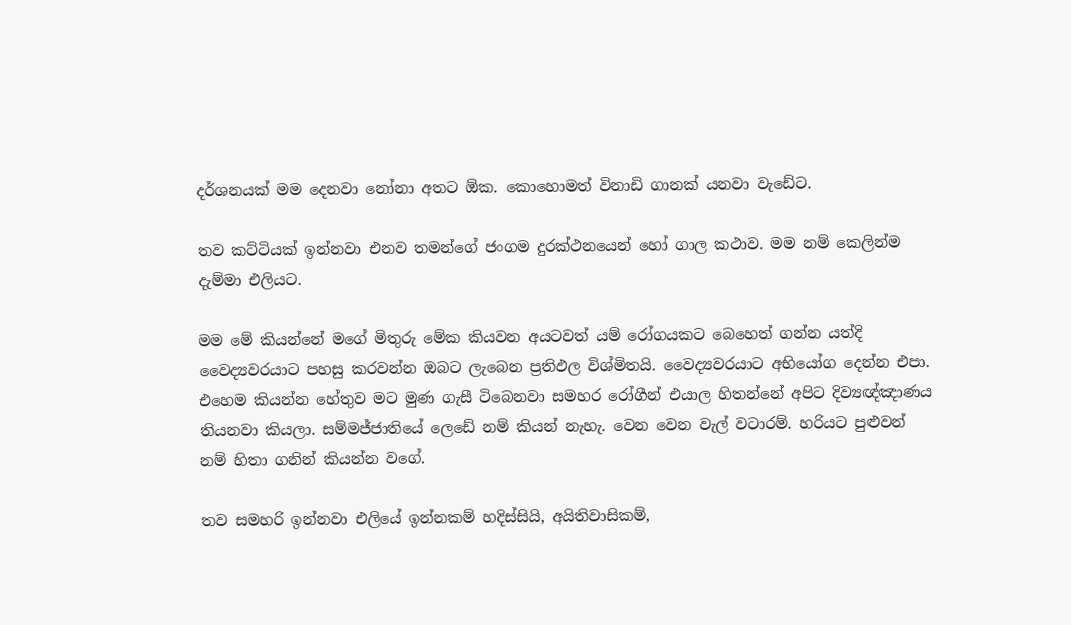දර්ශනයක් මම දෙනවා නෝනා අතට ඕක. කොහොමත් විනාඩි ගානක් යනවා වැඩේට.

තව කට්ටියක් ඉන්නවා එනව තමන්ගේ ජංගම දුරක්ථනයෙන් හෝ ගාල කථාව. මම නම් කෙලින්ම දැම්මා එලියට.

මම මේ කියන්නේ මගේ මිතුරු මේක කියවන අයටවත් යම් රෝගයකට බෙහෙත් ගන්න යත්දි වෛද්‍යවරයාට පහසු කරවන්න ඔබට ලැබෙන ප්‍රතිඵල විශ්මිතයි. වෛද්‍යවරයාට අභියෝග දෙන්න එපා. එහෙම කියන්න හේතුව මට මුණ ගැසී ටිබෙනවා සමහර රෝගීන් එයාල හිතන්නේ අපිට දිව්‍යඥ්ඤාණය තියනවා කියලා. සම්මජ්ජාතියේ ලෙඩේ නම් කියන් නැහැ. වෙන වෙන වැල් වටාරම්. හරියට පුළුවන් නම් හිතා ගනින් කියන්න වගේ.

තව සමහරි ඉන්නවා එලියේ ඉන්නකම් හදිස්සියි, අයිතිවාසිකම්,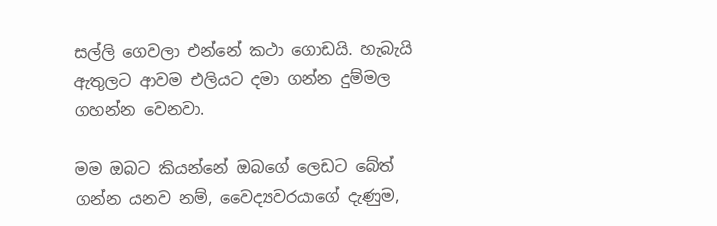සල්ලි ගෙවලා එන්නේ කථා ගොඩයි. හැබැයි ඇතුලට ආවම එලියට දමා ගන්න දුම්මල ගහන්න වෙනවා.

මම ඔබට කියන්නේ ඔබගේ ලෙඩට බේත් ගන්න යනව නම්, වෛද්‍යවරයාගේ දැණුම,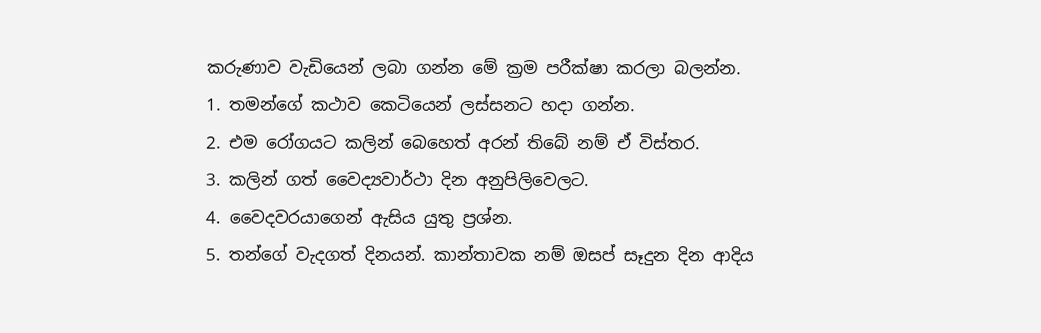කරුණාව වැඩියෙන් ලබා ගන්න මේ ක්‍රම පරීක්ෂා කරලා බලන්න.
1. තමන්ගේ කථාව කෙටියෙන් ලස්සනට හදා ගන්න.
2. එම රෝගයට කලින් බෙහෙත් අරන් තිබේ නම් ඒ විස්තර.
3. කලින් ගත් වෛද්‍යවාර්ථා දින අනුපිලිවෙලට.
4. වෛදවරයාගෙන් ඇසිය යුතු ප්‍රශ්න.
5. තන්ගේ වැදගත් දිනයන්. කාන්තාවක නම් ඔසප් සෑදුන දින ආදිය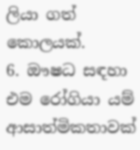ලියා ගත් කොලයක්.
6. ඖෂධ සඳහා එම රෝගියා යම් ආසාත්මිකතාවක්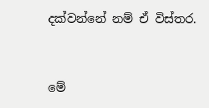දක්වන්නේ නම් ඒ විස්තර.


මේ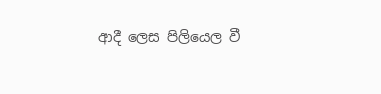ආදී ලෙස පිලියෙල වී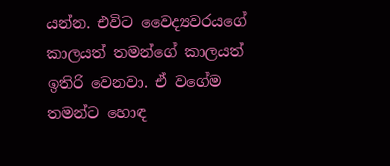යන්න. එවිට වෛද්‍යවරයගේ කාලයත් තමන්ගේ කාලයත් ඉතිරි වෙනවා. ඒ වගේම තමන්ට හොඳ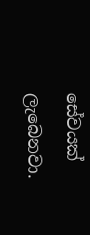සේවයක් ලැබෙනවා.